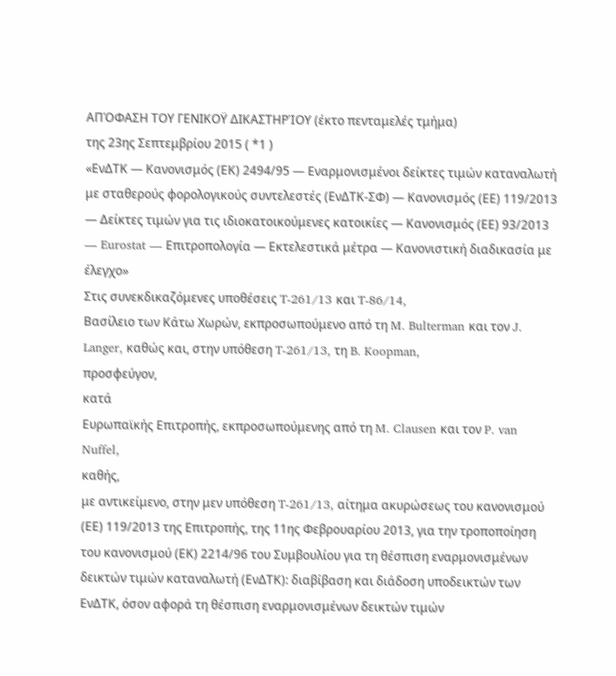ΑΠΌΦΑΣΗ ΤΟΥ ΓΕΝΙΚΟΫ ΔΙΚΑΣΤΗΡΊΟΥ (έκτο πενταμελές τμήμα)
της 23ης Σεπτεμβρίου 2015 ( *1 )
«ΕνΔΤΚ — Κανονισμός (ΕΚ) 2494/95 — Εναρμονισμένοι δείκτες τιμών καταναλωτή με σταθερούς φορολογικούς συντελεστές (ΕνΔΤΚ‑ΣΦ) — Κανονισμός (ΕΕ) 119/2013 — Δείκτες τιμών για τις ιδιοκατοικούμενες κατοικίες — Κανονισμός (ΕΕ) 93/2013 — Eurostat — Επιτροπολογία — Εκτελεστικά μέτρα — Κανονιστική διαδικασία με έλεγχο»
Στις συνεκδικαζόμενες υποθέσεις T‑261/13 και T‑86/14,
Βασίλειο των Κάτω Χωρών, εκπροσωπούμενο από τη M. Bulterman και τον J. Langer, καθώς και, στην υπόθεση T‑261/13, τη B. Koopman,
προσφεύγον,
κατά
Ευρωπαϊκής Επιτροπής, εκπροσωπούμενης από τη M. Clausen και τον P. van Nuffel,
καθής,
με αντικείμενο, στην μεν υπόθεση T‑261/13, αίτημα ακυρώσεως του κανονισμού (ΕΕ) 119/2013 της Επιτροπής, της 11ης Φεβρουαρίου 2013, για την τροποποίηση του κανονισμού (ΕΚ) 2214/96 του Συμβουλίου για τη θέσπιση εναρμονισμένων δεικτών τιμών καταναλωτή (ΕνΔΤΚ): διαβίβαση και διάδοση υποδεικτών των ΕνΔΤΚ, όσον αφορά τη θέσπιση εναρμονισμένων δεικτών τιμών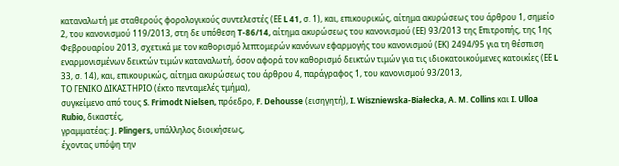καταναλωτή με σταθερούς φορολογικούς συντελεστές (ΕΕ L 41, σ. 1), και, επικουρικώς, αίτημα ακυρώσεως του άρθρου 1, σημείο 2, του κανονισμού 119/2013, στη δε υπόθεση T‑86/14, αίτημα ακυρώσεως του κανονισμού (ΕΕ) 93/2013 της Επιτροπής, της 1ης Φεβρουαρίου 2013, σχετικά με τον καθορισμό λεπτομερών κανόνων εφαρμογής του κανονισμού (ΕΚ) 2494/95 για τη θέσπιση εναρμονισμένων δεικτών τιμών καταναλωτή, όσον αφορά τον καθορισμό δεικτών τιμών για τις ιδιοκατοικούμενες κατοικίες (ΕΕ L 33, σ. 14), και, επικουρικώς, αίτημα ακυρώσεως του άρθρου 4, παράγραφος 1, του κανονισμού 93/2013,
ΤΟ ΓΕΝΙΚΟ ΔΙΚΑΣΤΗΡΙΟ (έκτο πενταμελές τμήμα),
συγκείμενο από τους S. Frimodt Nielsen, πρόεδρο, F. Dehousse (εισηγητή), I. Wiszniewska‑Białecka, A. M. Collins και I. Ulloa Rubio, δικαστές,
γραμματέας: J. Plingers, υπάλληλος διοικήσεως,
έχοντας υπόψη την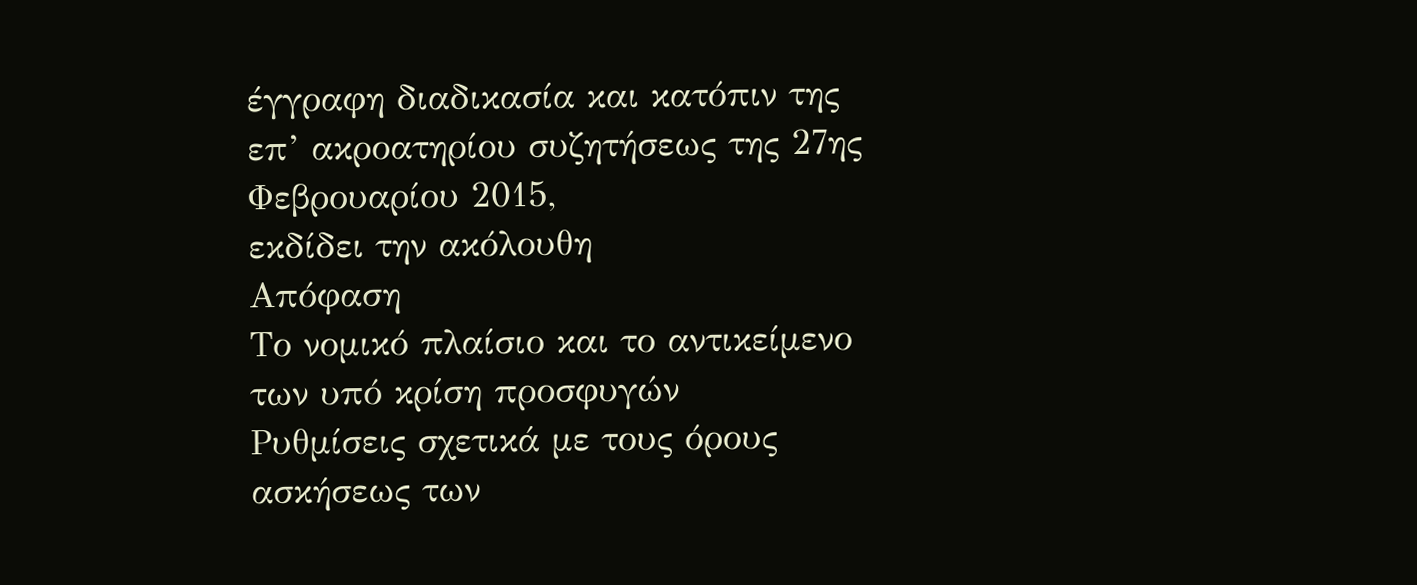έγγραφη διαδικασία και κατόπιν της επ’ ακροατηρίου συζητήσεως της 27ης Φεβρουαρίου 2015,
εκδίδει την ακόλουθη
Απόφαση
Το νομικό πλαίσιο και το αντικείμενο των υπό κρίση προσφυγών
Ρυθμίσεις σχετικά με τους όρους ασκήσεως των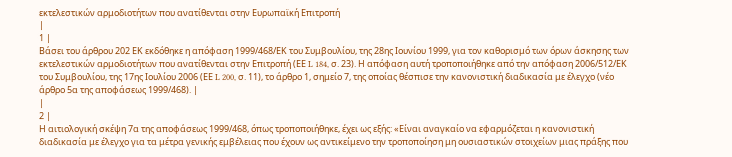εκτελεστικών αρμοδιοτήτων που ανατίθενται στην Ευρωπαϊκή Επιτροπή
|
1 |
Βάσει του άρθρου 202 ΕΚ εκδόθηκε η απόφαση 1999/468/ΕΚ του Συμβουλίου, της 28ης Ιουνίου 1999, για τον καθορισμό των όρων άσκησης των εκτελεστικών αρμοδιοτήτων που ανατίθενται στην Επιτροπή (ΕΕ L 184, σ. 23). Η απόφαση αυτή τροποποιήθηκε από την απόφαση 2006/512/ΕΚ του Συμβουλίου, της 17ης Ιουλίου 2006 (ΕΕ L 200, σ. 11), το άρθρο 1, σημείο 7, της οποίας θέσπισε την κανονιστική διαδικασία με έλεγχο (νέο άρθρο 5α της αποφάσεως 1999/468). |
|
2 |
Η αιτιολογική σκέψη 7α της αποφάσεως 1999/468, όπως τροποποιήθηκε, έχει ως εξής: «Είναι αναγκαίο να εφαρμόζεται η κανονιστική διαδικασία με έλεγχο για τα μέτρα γενικής εμβέλειας που έχουν ως αντικείμενο την τροποποίηση μη ουσιαστικών στοιχείων μιας πράξης που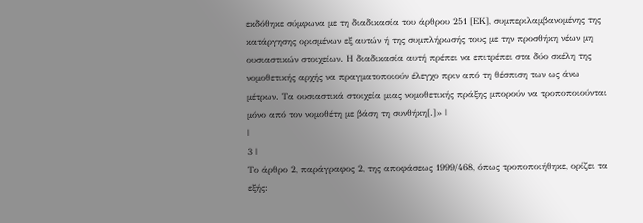εκδόθηκε σύμφωνα με τη διαδικασία του άρθρου 251 [ΕΚ], συμπεριλαμβανομένης της κατάργησης ορισμένων εξ αυτών ή της συμπλήρωσής τους με την προσθήκη νέων μη ουσιαστικών στοιχείων. Η διαδικασία αυτή πρέπει να επιτρέπει στα δύο σκέλη της νομοθετικής αρχής να πραγματοποιούν έλεγχο πριν από τη θέσπιση των ως άνω μέτρων. Τα ουσιαστικά στοιχεία μιας νομοθετικής πράξης μπορούν να τροποποιούνται μόνο από τον νομοθέτη με βάση τη συνθήκη[.]» |
|
3 |
Το άρθρο 2, παράγραφος 2, της αποφάσεως 1999/468, όπως τροποποιήθηκε, ορίζει τα εξής: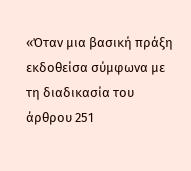«Όταν μια βασική πράξη εκδοθείσα σύμφωνα με τη διαδικασία του άρθρου 251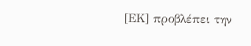[ΕΚ] προβλέπει την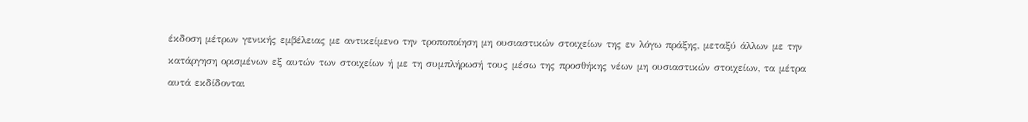έκδοση μέτρων γενικής εμβέλειας με αντικείμενο την τροποποίηση μη ουσιαστικών στοιχείων της εν λόγω πράξης, μεταξύ άλλων με την κατάργηση ορισμένων εξ αυτών των στοιχείων ή με τη συμπλήρωσή τους μέσω της προσθήκης νέων μη ουσιαστικών στοιχείων, τα μέτρα αυτά εκδίδονται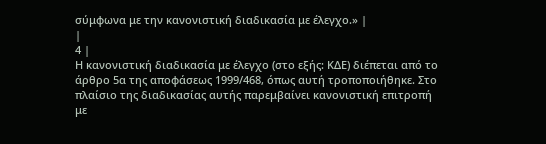σύμφωνα με την κανονιστική διαδικασία με έλεγχο.» |
|
4 |
Η κανονιστική διαδικασία με έλεγχο (στο εξής: ΚΔΕ) διέπεται από το άρθρο 5α της αποφάσεως 1999/468, όπως αυτή τροποποιήθηκε. Στο πλαίσιο της διαδικασίας αυτής παρεμβαίνει κανονιστική επιτροπή με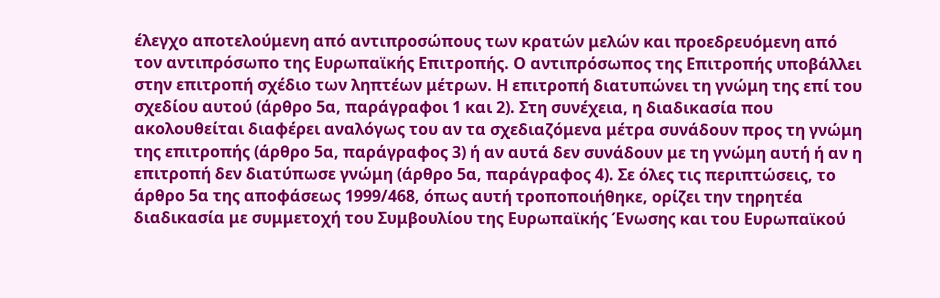έλεγχο αποτελούμενη από αντιπροσώπους των κρατών μελών και προεδρευόμενη από τον αντιπρόσωπο της Ευρωπαϊκής Επιτροπής. Ο αντιπρόσωπος της Επιτροπής υποβάλλει στην επιτροπή σχέδιο των ληπτέων μέτρων. Η επιτροπή διατυπώνει τη γνώμη της επί του σχεδίου αυτού (άρθρο 5α, παράγραφοι 1 και 2). Στη συνέχεια, η διαδικασία που ακολουθείται διαφέρει αναλόγως του αν τα σχεδιαζόμενα μέτρα συνάδουν προς τη γνώμη της επιτροπής (άρθρο 5α, παράγραφος 3) ή αν αυτά δεν συνάδουν με τη γνώμη αυτή ή αν η επιτροπή δεν διατύπωσε γνώμη (άρθρο 5α, παράγραφος 4). Σε όλες τις περιπτώσεις, το άρθρο 5α της αποφάσεως 1999/468, όπως αυτή τροποποιήθηκε, ορίζει την τηρητέα διαδικασία με συμμετοχή του Συμβουλίου της Ευρωπαϊκής Ένωσης και του Ευρωπαϊκού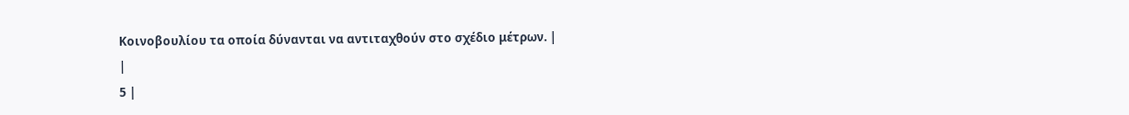Κοινοβουλίου τα οποία δύνανται να αντιταχθούν στο σχέδιο μέτρων. |
|
5 |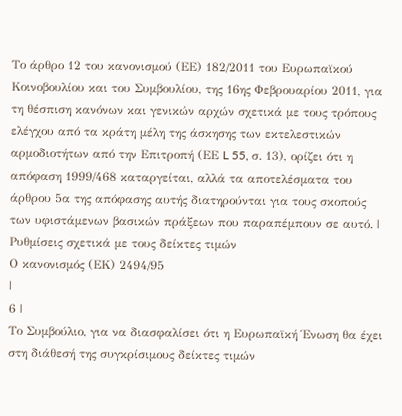Το άρθρο 12 του κανονισμού (ΕΕ) 182/2011 του Ευρωπαϊκού Κοινοβουλίου και του Συμβουλίου, της 16ης Φεβρουαρίου 2011, για τη θέσπιση κανόνων και γενικών αρχών σχετικά με τους τρόπους ελέγχου από τα κράτη μέλη της άσκησης των εκτελεστικών αρμοδιοτήτων από την Επιτροπή (ΕΕ L 55, σ. 13), ορίζει ότι η απόφαση 1999/468 καταργείται, αλλά τα αποτελέσματα του άρθρου 5α της απόφασης αυτής διατηρούνται για τους σκοπούς των υφιστάμενων βασικών πράξεων που παραπέμπουν σε αυτό. |
Ρυθμίσεις σχετικά με τους δείκτες τιμών
Ο κανονισμός (ΕΚ) 2494/95
|
6 |
Το Συμβούλιο, για να διασφαλίσει ότι η Ευρωπαϊκή Ένωση θα έχει στη διάθεσή της συγκρίσιμους δείκτες τιμών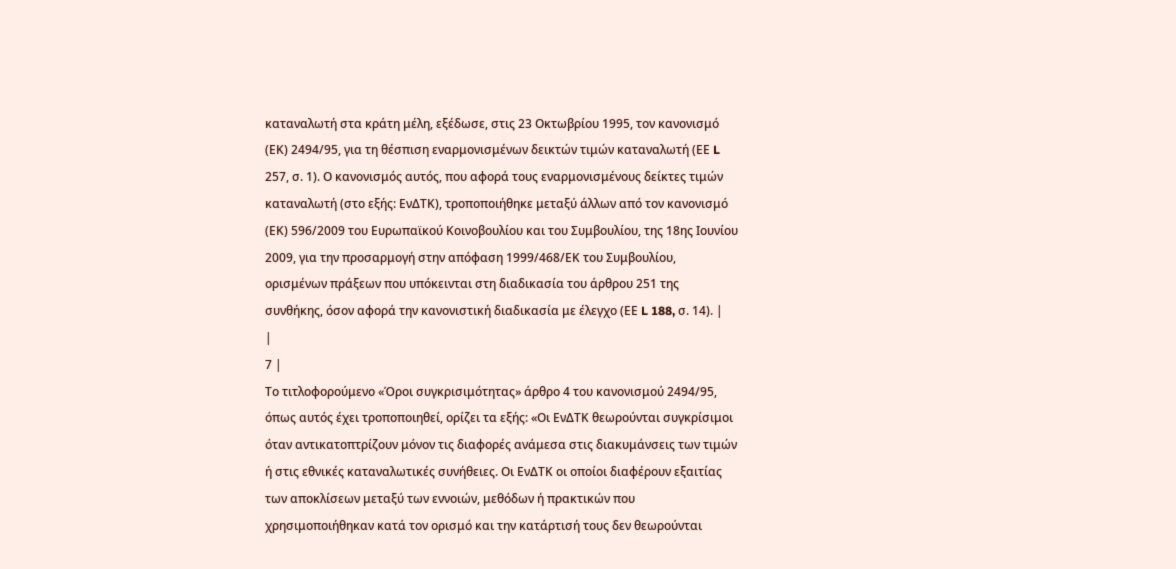καταναλωτή στα κράτη μέλη, εξέδωσε, στις 23 Οκτωβρίου 1995, τον κανονισμό (ΕΚ) 2494/95, για τη θέσπιση εναρμονισμένων δεικτών τιμών καταναλωτή (ΕΕ L 257, σ. 1). Ο κανονισμός αυτός, που αφορά τους εναρμονισμένους δείκτες τιμών καταναλωτή (στο εξής: ΕνΔΤΚ), τροποποιήθηκε μεταξύ άλλων από τον κανονισμό (ΕΚ) 596/2009 του Ευρωπαϊκού Κοινοβουλίου και του Συμβουλίου, της 18ης Ιουνίου 2009, για την προσαρμογή στην απόφαση 1999/468/ΕΚ του Συμβουλίου, ορισμένων πράξεων που υπόκεινται στη διαδικασία του άρθρου 251 της συνθήκης, όσον αφορά την κανονιστική διαδικασία με έλεγχο (ΕΕ L 188, σ. 14). |
|
7 |
Το τιτλοφορούμενο «Όροι συγκρισιμότητας» άρθρο 4 του κανονισμού 2494/95, όπως αυτός έχει τροποποιηθεί, ορίζει τα εξής: «Οι ΕνΔΤΚ θεωρούνται συγκρίσιμοι όταν αντικατοπτρίζουν μόνον τις διαφορές ανάμεσα στις διακυμάνσεις των τιμών ή στις εθνικές καταναλωτικές συνήθειες. Οι ΕνΔΤΚ οι οποίοι διαφέρουν εξαιτίας των αποκλίσεων μεταξύ των εννοιών, μεθόδων ή πρακτικών που χρησιμοποιήθηκαν κατά τον ορισμό και την κατάρτισή τους δεν θεωρούνται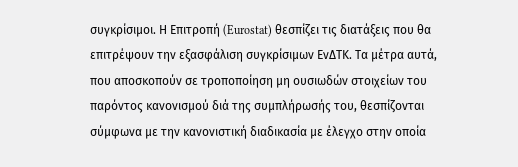συγκρίσιμοι. Η Επιτροπή (Eurostat) θεσπίζει τις διατάξεις που θα επιτρέψουν την εξασφάλιση συγκρίσιμων ΕνΔΤΚ. Τα μέτρα αυτά, που αποσκοπούν σε τροποποίηση μη ουσιωδών στοιχείων του παρόντος κανονισμού διά της συμπλήρωσής του, θεσπίζονται σύμφωνα με την κανονιστική διαδικασία με έλεγχο στην οποία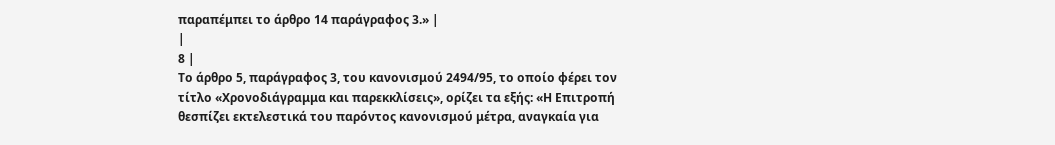παραπέμπει το άρθρο 14 παράγραφος 3.» |
|
8 |
Το άρθρο 5, παράγραφος 3, του κανονισμού 2494/95, το οποίο φέρει τον τίτλο «Χρονοδιάγραμμα και παρεκκλίσεις», ορίζει τα εξής: «Η Επιτροπή θεσπίζει εκτελεστικά του παρόντος κανονισμού μέτρα, αναγκαία για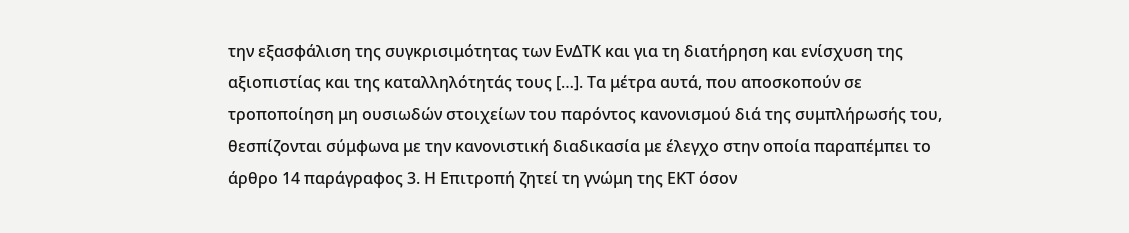την εξασφάλιση της συγκρισιμότητας των ΕνΔΤΚ και για τη διατήρηση και ενίσχυση της αξιοπιστίας και της καταλληλότητάς τους […]. Τα μέτρα αυτά, που αποσκοπούν σε τροποποίηση μη ουσιωδών στοιχείων του παρόντος κανονισμού διά της συμπλήρωσής του, θεσπίζονται σύμφωνα με την κανονιστική διαδικασία με έλεγχο στην οποία παραπέμπει το άρθρο 14 παράγραφος 3. Η Επιτροπή ζητεί τη γνώμη της ΕΚΤ όσον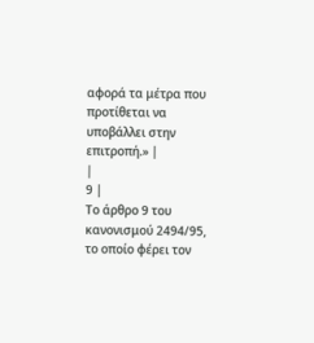αφορά τα μέτρα που προτίθεται να υποβάλλει στην επιτροπή.» |
|
9 |
Το άρθρο 9 του κανονισμού 2494/95, το οποίο φέρει τον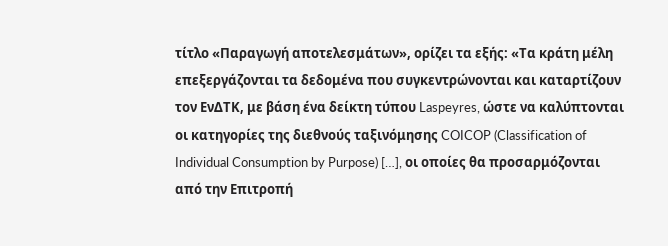τίτλο «Παραγωγή αποτελεσμάτων», ορίζει τα εξής: «Τα κράτη μέλη επεξεργάζονται τα δεδομένα που συγκεντρώνονται και καταρτίζουν τον ΕνΔΤΚ, με βάση ένα δείκτη τύπου Laspeyres, ώστε να καλύπτονται οι κατηγορίες της διεθνούς ταξινόμησης COICOP (Classification of Individual Consumption by Purpose) […], οι οποίες θα προσαρμόζονται από την Επιτροπή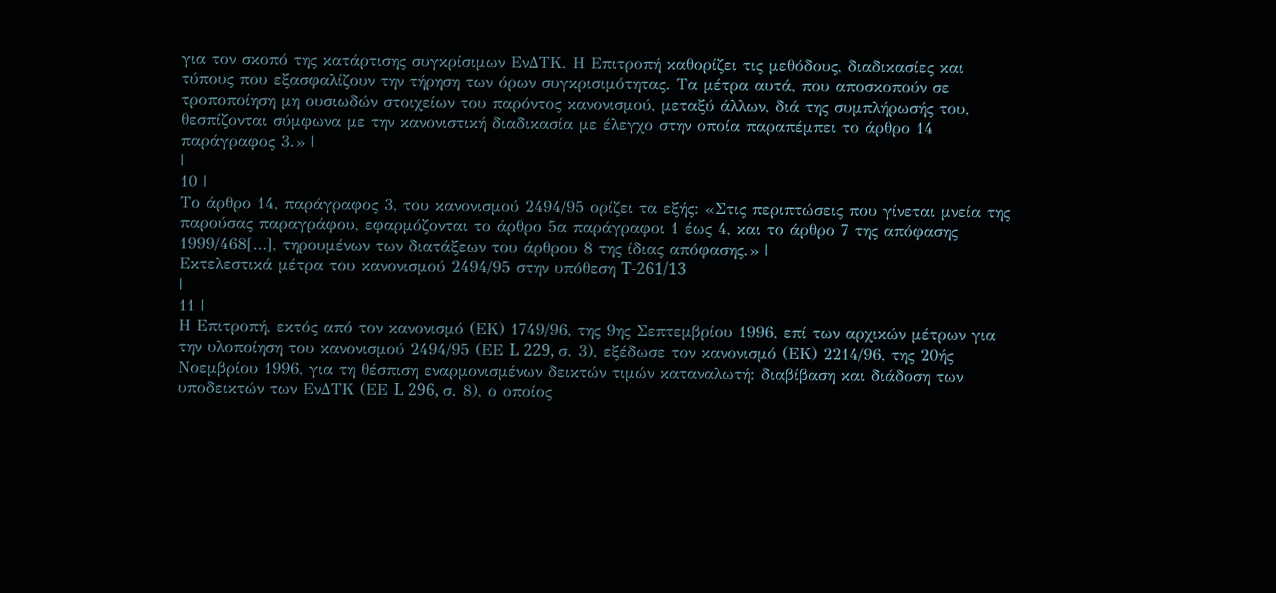για τον σκοπό της κατάρτισης συγκρίσιμων ΕνΔΤΚ. Η Επιτροπή καθορίζει τις μεθόδους, διαδικασίες και τύπους που εξασφαλίζουν την τήρηση των όρων συγκρισιμότητας. Τα μέτρα αυτά, που αποσκοπούν σε τροποποίηση μη ουσιωδών στοιχείων του παρόντος κανονισμού, μεταξύ άλλων, διά της συμπλήρωσής του, θεσπίζονται σύμφωνα με την κανονιστική διαδικασία με έλεγχο στην οποία παραπέμπει το άρθρο 14 παράγραφος 3.» |
|
10 |
Το άρθρο 14, παράγραφος 3, του κανονισμού 2494/95 ορίζει τα εξής: «Στις περιπτώσεις που γίνεται μνεία της παρούσας παραγράφου, εφαρμόζονται το άρθρο 5α παράγραφοι 1 έως 4, και το άρθρο 7 της απόφασης 1999/468[…], τηρουμένων των διατάξεων του άρθρου 8 της ίδιας απόφασης.» |
Εκτελεστικά μέτρα του κανονισμού 2494/95 στην υπόθεση T‑261/13
|
11 |
Η Επιτροπή, εκτός από τον κανονισμό (ΕΚ) 1749/96, της 9ης Σεπτεμβρίου 1996, επί των αρχικών μέτρων για την υλοποίηση του κανονισμού 2494/95 (ΕΕ L 229, σ. 3), εξέδωσε τον κανονισμό (ΕΚ) 2214/96, της 20ής Νοεμβρίου 1996, για τη θέσπιση εναρμονισμένων δεικτών τιμών καταναλωτή: διαβίβαση και διάδοση των υποδεικτών των ΕνΔΤΚ (ΕΕ L 296, σ. 8), ο οποίος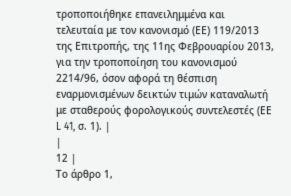τροποποιήθηκε επανειλημμένα και τελευταία με τον κανονισμό (ΕΕ) 119/2013 της Επιτροπής, της 11ης Φεβρουαρίου 2013, για την τροποποίηση του κανονισμού 2214/96, όσον αφορά τη θέσπιση εναρμονισμένων δεικτών τιμών καταναλωτή με σταθερούς φορολογικούς συντελεστές (ΕΕ L 41, σ. 1). |
|
12 |
Το άρθρο 1,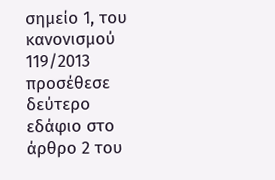σημείο 1, του κανονισμού 119/2013 προσέθεσε δεύτερο εδάφιο στο άρθρο 2 του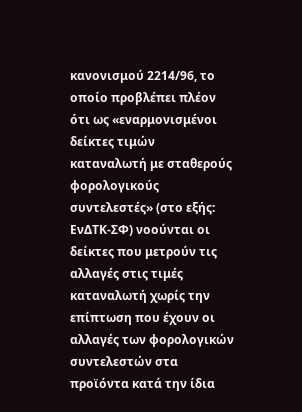κανονισμού 2214/96, το οποίο προβλέπει πλέον ότι ως «εναρμονισμένοι δείκτες τιμών καταναλωτή με σταθερούς φορολογικούς συντελεστές» (στο εξής: ΕνΔΤΚ-ΣΦ) νοούνται οι δείκτες που μετρούν τις αλλαγές στις τιμές καταναλωτή χωρίς την επίπτωση που έχουν οι αλλαγές των φορολογικών συντελεστών στα προϊόντα κατά την ίδια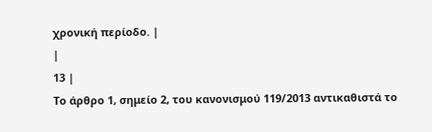χρονική περίοδο. |
|
13 |
Το άρθρο 1, σημείο 2, του κανονισμού 119/2013 αντικαθιστά το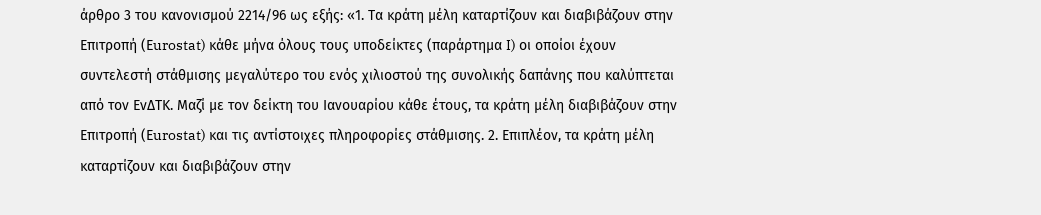άρθρο 3 του κανονισμού 2214/96 ως εξής: «1. Τα κράτη μέλη καταρτίζουν και διαβιβάζουν στην Επιτροπή (Εurostat) κάθε μήνα όλους τους υποδείκτες (παράρτημα I) οι οποίοι έχουν συντελεστή στάθμισης μεγαλύτερο του ενός χιλιοστού της συνολικής δαπάνης που καλύπτεται από τον ΕνΔΤΚ. Μαζί με τον δείκτη του Ιανουαρίου κάθε έτους, τα κράτη μέλη διαβιβάζουν στην Επιτροπή (Εurostat) και τις αντίστοιχες πληροφορίες στάθμισης. 2. Επιπλέον, τα κράτη μέλη καταρτίζουν και διαβιβάζουν στην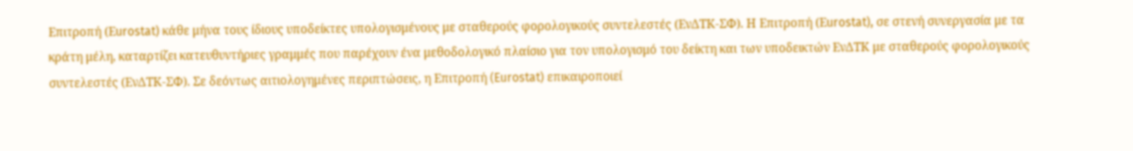Επιτροπή (Εurostat) κάθε μήνα τους ίδιους υποδείκτες υπολογισμένους με σταθερούς φορολογικούς συντελεστές (ΕνΔΤΚ‑ΣΦ). Η Επιτροπή (Εurostat), σε στενή συνεργασία με τα κράτη μέλη, καταρτίζει κατευθυντήριες γραμμές που παρέχουν ένα μεθοδολογικό πλαίσιο για τον υπολογισμό του δείκτη και των υποδεικτών ΕνΔΤΚ με σταθερούς φορολογικούς συντελεστές (ΕνΔΤΚ‑ΣΦ). Σε δεόντως αιτιολογημένες περιπτώσεις, η Επιτροπή (Eurostat) επικαιροποιεί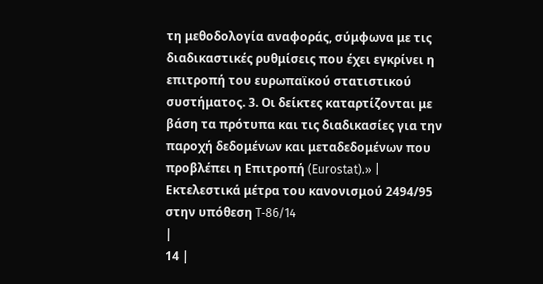τη μεθοδολογία αναφοράς, σύμφωνα με τις διαδικαστικές ρυθμίσεις που έχει εγκρίνει η επιτροπή του ευρωπαϊκού στατιστικού συστήματος. 3. Οι δείκτες καταρτίζονται με βάση τα πρότυπα και τις διαδικασίες για την παροχή δεδομένων και μεταδεδομένων που προβλέπει η Επιτροπή (Eurostat).» |
Εκτελεστικά μέτρα του κανονισμού 2494/95 στην υπόθεση T‑86/14
|
14 |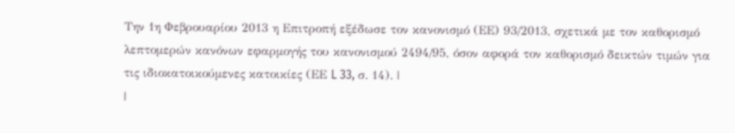Την 1η Φεβρουαρίου 2013 η Επιτροπή εξέδωσε τον κανονισμό (ΕΕ) 93/2013, σχετικά με τον καθορισμό λεπτομερών κανόνων εφαρμογής του κανονισμού 2494/95, όσον αφορά τον καθορισμό δεικτών τιμών για τις ιδιοκατοικούμενες κατοικίες (ΕΕ L 33, σ. 14). |
|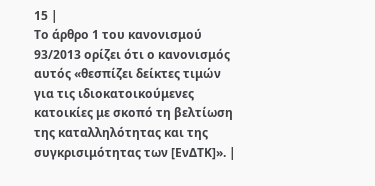15 |
Το άρθρο 1 του κανονισμού 93/2013 ορίζει ότι ο κανονισμός αυτός «θεσπίζει δείκτες τιμών για τις ιδιοκατοικούμενες κατοικίες με σκοπό τη βελτίωση της καταλληλότητας και της συγκρισιμότητας των [ΕνΔΤΚ]». |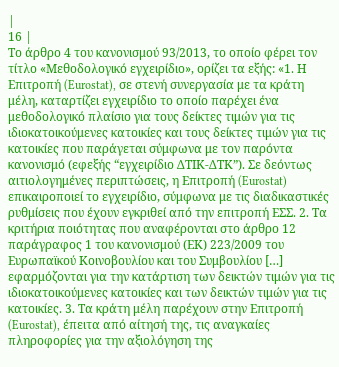|
16 |
Το άρθρο 4 του κανονισμού 93/2013, το οποίο φέρει τον τίτλο «Μεθοδολογικό εγχειρίδιο», ορίζει τα εξής: «1. Η Επιτροπή (Eurostat), σε στενή συνεργασία με τα κράτη μέλη, καταρτίζει εγχειρίδιο το οποίο παρέχει ένα μεθοδολογικό πλαίσιο για τους δείκτες τιμών για τις ιδιοκατοικούμενες κατοικίες και τους δείκτες τιμών για τις κατοικίες που παράγεται σύμφωνα με τον παρόντα κανονισμό (εφεξής “εγχειρίδιο ΔΤΙΚ‑ΔΤΚ”). Σε δεόντως αιτιολογημένες περιπτώσεις, η Επιτροπή (Eurostat) επικαιροποιεί το εγχειρίδιο, σύμφωνα με τις διαδικαστικές ρυθμίσεις που έχουν εγκριθεί από την επιτροπή ΕΣΣ. 2. Τα κριτήρια ποιότητας που αναφέρονται στο άρθρο 12 παράγραφος 1 του κανονισμού (ΕΚ) 223/2009 του Ευρωπαϊκού Κοινοβουλίου και του Συμβουλίου […] εφαρμόζονται για την κατάρτιση των δεικτών τιμών για τις ιδιοκατοικούμενες κατοικίες και των δεικτών τιμών για τις κατοικίες. 3. Τα κράτη μέλη παρέχουν στην Επιτροπή (Eurostat), έπειτα από αίτησή της, τις αναγκαίες πληροφορίες για την αξιολόγηση της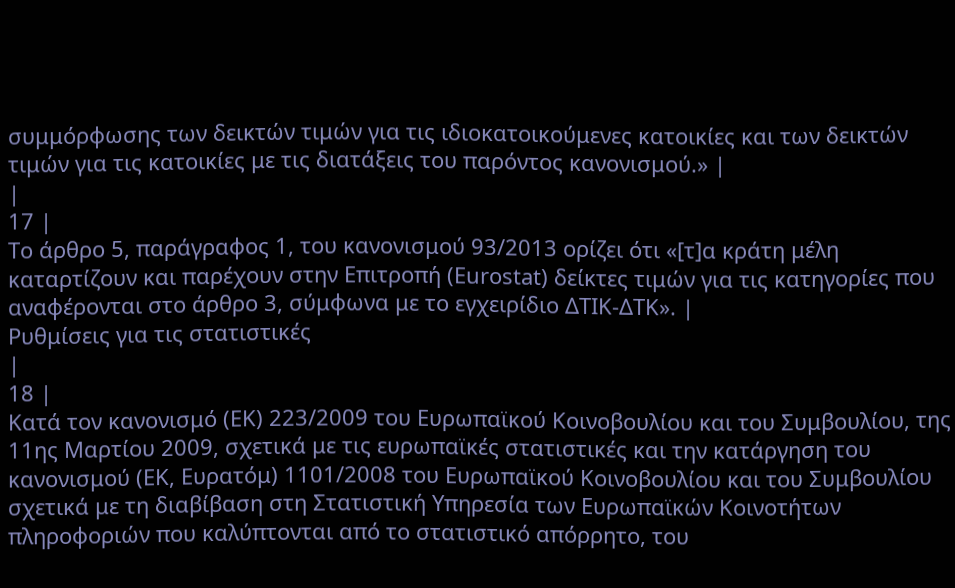συμμόρφωσης των δεικτών τιμών για τις ιδιοκατοικούμενες κατοικίες και των δεικτών τιμών για τις κατοικίες με τις διατάξεις του παρόντος κανονισμού.» |
|
17 |
Το άρθρο 5, παράγραφος 1, του κανονισμού 93/2013 ορίζει ότι «[τ]α κράτη μέλη καταρτίζουν και παρέχουν στην Επιτροπή (Eurostat) δείκτες τιμών για τις κατηγορίες που αναφέρονται στο άρθρο 3, σύμφωνα με το εγχειρίδιο ΔΤΙΚ‑ΔΤΚ». |
Ρυθμίσεις για τις στατιστικές
|
18 |
Κατά τον κανονισμό (ΕΚ) 223/2009 του Ευρωπαϊκού Κοινοβουλίου και του Συμβουλίου, της 11ης Μαρτίου 2009, σχετικά με τις ευρωπαϊκές στατιστικές και την κατάργηση του κανονισμού (ΕΚ, Ευρατόμ) 1101/2008 του Ευρωπαϊκού Κοινοβουλίου και του Συμβουλίου σχετικά με τη διαβίβαση στη Στατιστική Υπηρεσία των Ευρωπαϊκών Κοινοτήτων πληροφοριών που καλύπτονται από το στατιστικό απόρρητο, του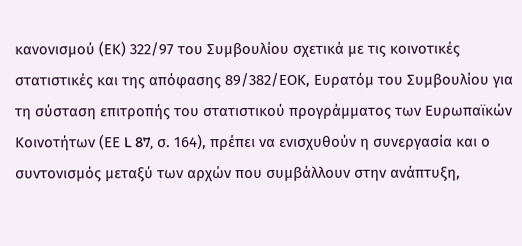κανονισμού (ΕΚ) 322/97 του Συμβουλίου σχετικά με τις κοινοτικές στατιστικές και της απόφασης 89/382/ΕΟΚ, Ευρατόμ του Συμβουλίου για τη σύσταση επιτροπής του στατιστικού προγράμματος των Ευρωπαϊκών Κοινοτήτων (ΕΕ L 87, σ. 164), πρέπει να ενισχυθούν η συνεργασία και ο συντονισμός μεταξύ των αρχών που συμβάλλουν στην ανάπτυξη,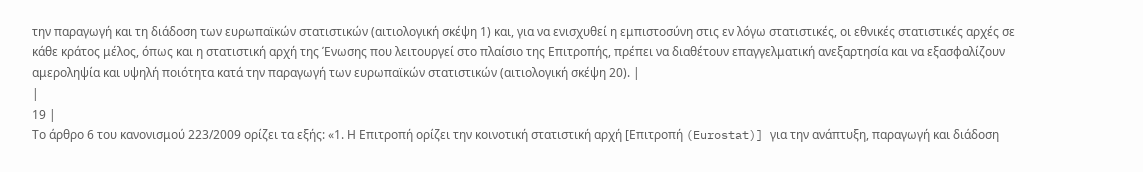την παραγωγή και τη διάδοση των ευρωπαϊκών στατιστικών (αιτιολογική σκέψη 1) και, για να ενισχυθεί η εμπιστοσύνη στις εν λόγω στατιστικές, οι εθνικές στατιστικές αρχές σε κάθε κράτος μέλος, όπως και η στατιστική αρχή της Ένωσης που λειτουργεί στο πλαίσιο της Επιτροπής, πρέπει να διαθέτουν επαγγελματική ανεξαρτησία και να εξασφαλίζουν αμεροληψία και υψηλή ποιότητα κατά την παραγωγή των ευρωπαϊκών στατιστικών (αιτιολογική σκέψη 20). |
|
19 |
Το άρθρο 6 του κανονισμού 223/2009 ορίζει τα εξής: «1. Η Επιτροπή ορίζει την κοινοτική στατιστική αρχή [Επιτροπή (Eurostat)] για την ανάπτυξη, παραγωγή και διάδοση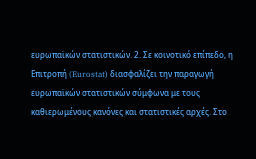ευρωπαϊκών στατιστικών. 2. Σε κοινοτικό επίπεδο, η Επιτροπή (Eurostat) διασφαλίζει την παραγωγή ευρωπαϊκών στατιστικών σύμφωνα με τους καθιερωμένους κανόνες και στατιστικές αρχές. Στο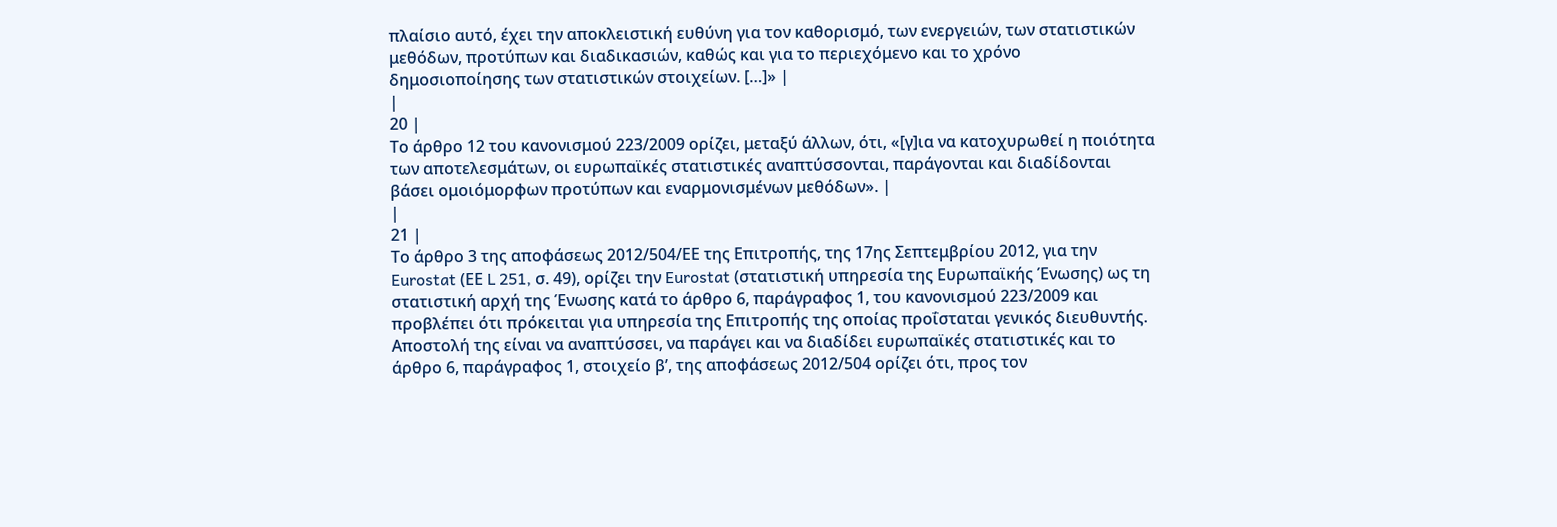πλαίσιο αυτό, έχει την αποκλειστική ευθύνη για τον καθορισμό, των ενεργειών, των στατιστικών μεθόδων, προτύπων και διαδικασιών, καθώς και για το περιεχόμενο και το χρόνο δημοσιοποίησης των στατιστικών στοιχείων. […]» |
|
20 |
Το άρθρο 12 του κανονισμού 223/2009 ορίζει, μεταξύ άλλων, ότι, «[γ]ια να κατοχυρωθεί η ποιότητα των αποτελεσμάτων, οι ευρωπαϊκές στατιστικές αναπτύσσονται, παράγονται και διαδίδονται βάσει ομοιόμορφων προτύπων και εναρμονισμένων μεθόδων». |
|
21 |
Το άρθρο 3 της αποφάσεως 2012/504/ΕΕ της Επιτροπής, της 17ης Σεπτεμβρίου 2012, για την Eurostat (ΕΕ L 251, σ. 49), ορίζει την Eurostat (στατιστική υπηρεσία της Ευρωπαϊκής Ένωσης) ως τη στατιστική αρχή της Ένωσης κατά το άρθρο 6, παράγραφος 1, του κανονισμού 223/2009 και προβλέπει ότι πρόκειται για υπηρεσία της Επιτροπής της οποίας προΐσταται γενικός διευθυντής. Αποστολή της είναι να αναπτύσσει, να παράγει και να διαδίδει ευρωπαϊκές στατιστικές και το άρθρο 6, παράγραφος 1, στοιχείο βʹ, της αποφάσεως 2012/504 ορίζει ότι, προς τον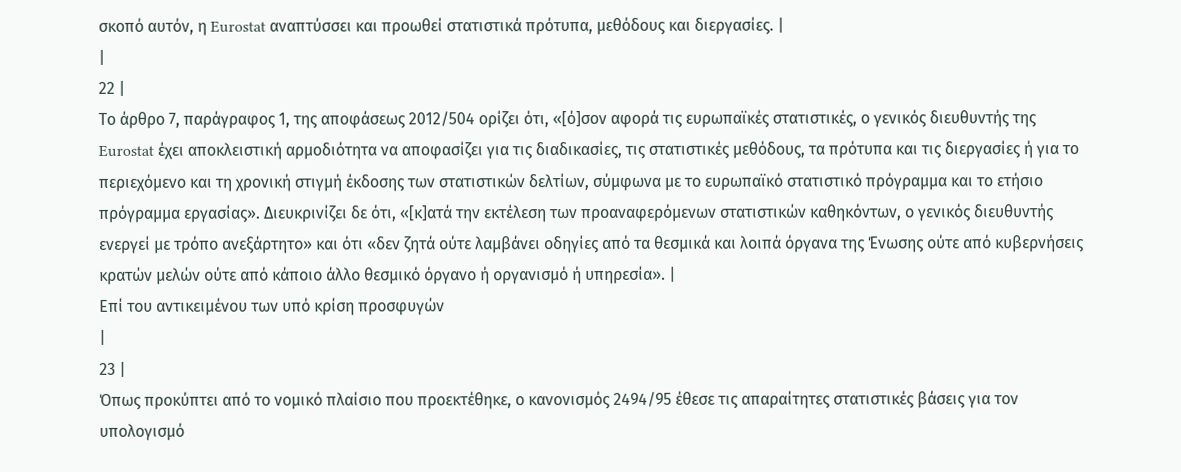σκοπό αυτόν, η Eurostat αναπτύσσει και προωθεί στατιστικά πρότυπα, μεθόδους και διεργασίες. |
|
22 |
Το άρθρο 7, παράγραφος 1, της αποφάσεως 2012/504 ορίζει ότι, «[ό]σον αφορά τις ευρωπαϊκές στατιστικές, ο γενικός διευθυντής της Eurostat έχει αποκλειστική αρμοδιότητα να αποφασίζει για τις διαδικασίες, τις στατιστικές μεθόδους, τα πρότυπα και τις διεργασίες ή για το περιεχόμενο και τη χρονική στιγμή έκδοσης των στατιστικών δελτίων, σύμφωνα με το ευρωπαϊκό στατιστικό πρόγραμμα και το ετήσιο πρόγραμμα εργασίας». Διευκρινίζει δε ότι, «[κ]ατά την εκτέλεση των προαναφερόμενων στατιστικών καθηκόντων, ο γενικός διευθυντής ενεργεί με τρόπο ανεξάρτητο» και ότι «δεν ζητά ούτε λαμβάνει οδηγίες από τα θεσμικά και λοιπά όργανα της Ένωσης ούτε από κυβερνήσεις κρατών μελών ούτε από κάποιο άλλο θεσμικό όργανο ή οργανισμό ή υπηρεσία». |
Επί του αντικειμένου των υπό κρίση προσφυγών
|
23 |
Όπως προκύπτει από το νομικό πλαίσιο που προεκτέθηκε, ο κανονισμός 2494/95 έθεσε τις απαραίτητες στατιστικές βάσεις για τον υπολογισμό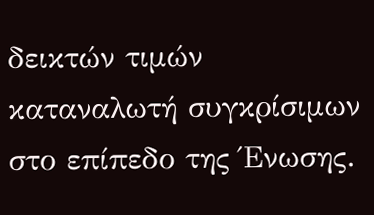δεικτών τιμών καταναλωτή συγκρίσιμων στο επίπεδο της Ένωσης.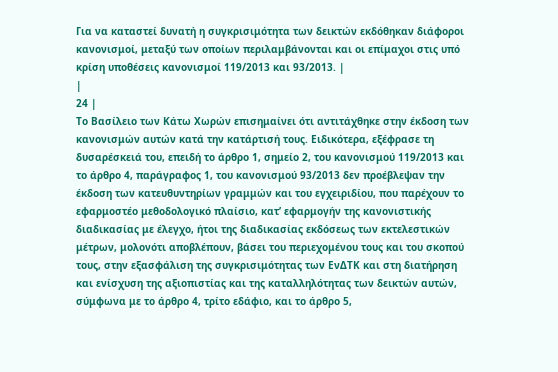Για να καταστεί δυνατή η συγκρισιμότητα των δεικτών εκδόθηκαν διάφοροι κανονισμοί, μεταξύ των οποίων περιλαμβάνονται και οι επίμαχοι στις υπό κρίση υποθέσεις κανονισμοί 119/2013 και 93/2013. |
|
24 |
Το Βασίλειο των Κάτω Χωρών επισημαίνει ότι αντιτάχθηκε στην έκδοση των κανονισμών αυτών κατά την κατάρτισή τους. Ειδικότερα, εξέφρασε τη δυσαρέσκειά του, επειδή το άρθρο 1, σημείο 2, του κανονισμού 119/2013 και το άρθρο 4, παράγραφος 1, του κανονισμού 93/2013 δεν προέβλεψαν την έκδοση των κατευθυντηρίων γραμμών και του εγχειριδίου, που παρέχουν το εφαρμοστέο μεθοδολογικό πλαίσιο, κατ’ εφαρμογήν της κανονιστικής διαδικασίας με έλεγχο, ήτοι της διαδικασίας εκδόσεως των εκτελεστικών μέτρων, μολονότι αποβλέπουν, βάσει του περιεχομένου τους και του σκοπού τους, στην εξασφάλιση της συγκρισιμότητας των ΕνΔΤΚ και στη διατήρηση και ενίσχυση της αξιοπιστίας και της καταλληλότητας των δεικτών αυτών, σύμφωνα με το άρθρο 4, τρίτο εδάφιο, και το άρθρο 5,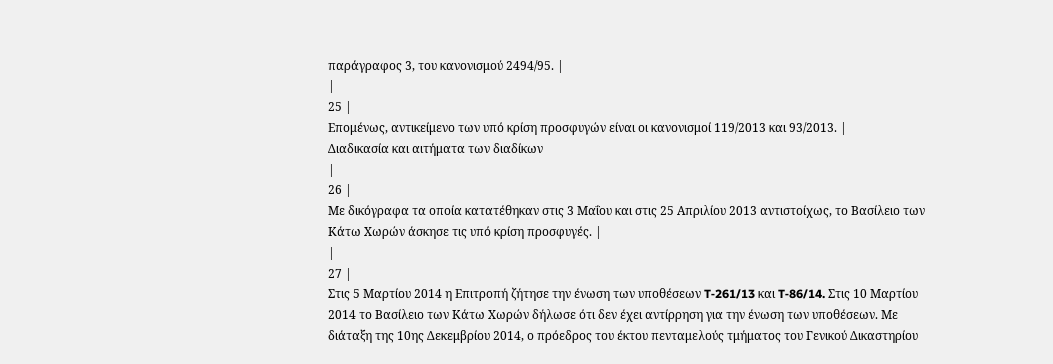παράγραφος 3, του κανονισμού 2494/95. |
|
25 |
Επομένως, αντικείμενο των υπό κρίση προσφυγών είναι οι κανονισμοί 119/2013 και 93/2013. |
Διαδικασία και αιτήματα των διαδίκων
|
26 |
Με δικόγραφα τα οποία κατατέθηκαν στις 3 Μαΐου και στις 25 Απριλίου 2013 αντιστοίχως, το Βασίλειο των Κάτω Χωρών άσκησε τις υπό κρίση προσφυγές. |
|
27 |
Στις 5 Μαρτίου 2014 η Επιτροπή ζήτησε την ένωση των υποθέσεων T‑261/13 και T‑86/14. Στις 10 Μαρτίου 2014 το Βασίλειο των Κάτω Χωρών δήλωσε ότι δεν έχει αντίρρηση για την ένωση των υποθέσεων. Με διάταξη της 10ης Δεκεμβρίου 2014, ο πρόεδρος του έκτου πενταμελούς τμήματος του Γενικού Δικαστηρίου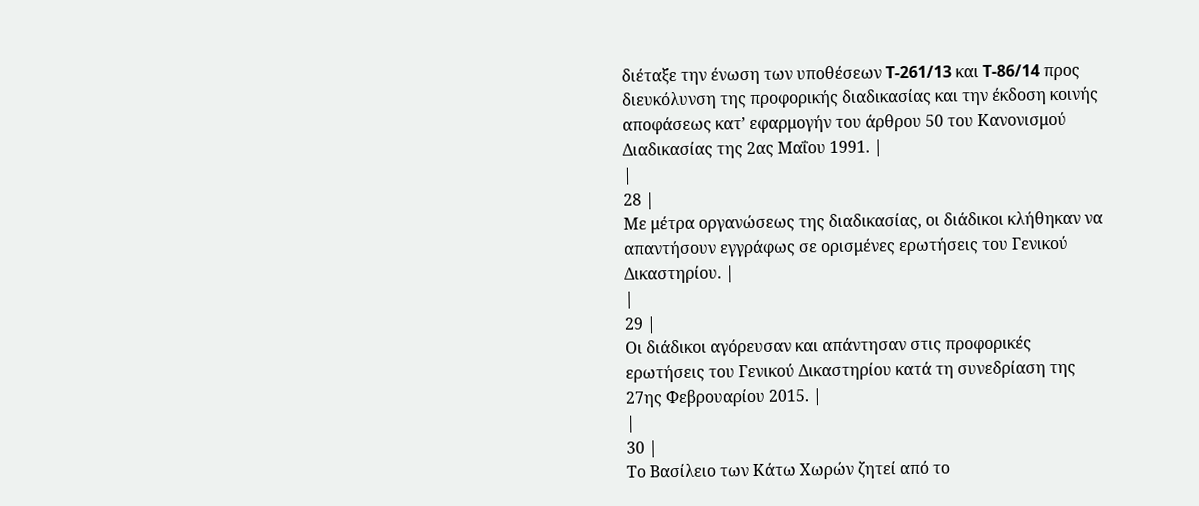διέταξε την ένωση των υποθέσεων T‑261/13 και T‑86/14 προς διευκόλυνση της προφορικής διαδικασίας και την έκδοση κοινής αποφάσεως κατ’ εφαρμογήν του άρθρου 50 του Κανονισμού Διαδικασίας της 2ας Μαΐου 1991. |
|
28 |
Με μέτρα οργανώσεως της διαδικασίας, οι διάδικοι κλήθηκαν να απαντήσουν εγγράφως σε ορισμένες ερωτήσεις του Γενικού Δικαστηρίου. |
|
29 |
Οι διάδικοι αγόρευσαν και απάντησαν στις προφορικές ερωτήσεις του Γενικού Δικαστηρίου κατά τη συνεδρίαση της 27ης Φεβρουαρίου 2015. |
|
30 |
Το Βασίλειο των Κάτω Χωρών ζητεί από το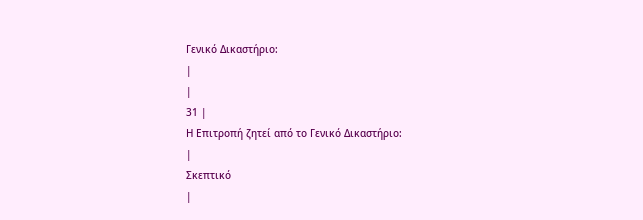Γενικό Δικαστήριο:
|
|
31 |
Η Επιτροπή ζητεί από το Γενικό Δικαστήριο:
|
Σκεπτικό
|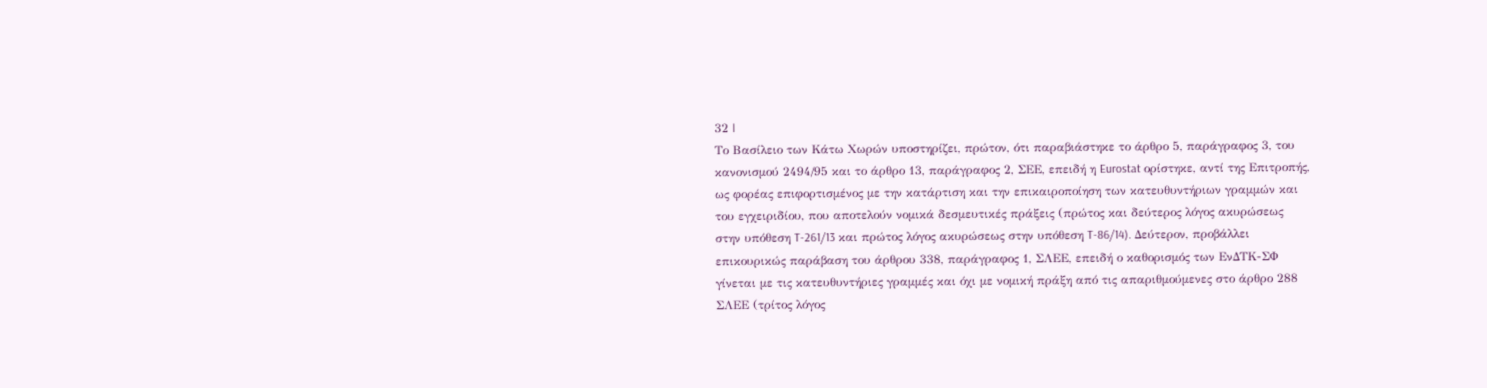32 |
Το Βασίλειο των Κάτω Χωρών υποστηρίζει, πρώτον, ότι παραβιάστηκε το άρθρο 5, παράγραφος 3, του κανονισμού 2494/95 και το άρθρο 13, παράγραφος 2, ΣΕΕ, επειδή η Eurostat ορίστηκε, αντί της Επιτροπής, ως φορέας επιφορτισμένος με την κατάρτιση και την επικαιροποίηση των κατευθυντήριων γραμμών και του εγχειριδίου, που αποτελούν νομικά δεσμευτικές πράξεις (πρώτος και δεύτερος λόγος ακυρώσεως στην υπόθεση T‑261/13 και πρώτος λόγος ακυρώσεως στην υπόθεση T‑86/14). Δεύτερον, προβάλλει επικουρικώς παράβαση του άρθρου 338, παράγραφος 1, ΣΛΕΕ, επειδή ο καθορισμός των ΕνΔΤΚ-ΣΦ γίνεται με τις κατευθυντήριες γραμμές και όχι με νομική πράξη από τις απαριθμούμενες στο άρθρο 288 ΣΛΕΕ (τρίτος λόγος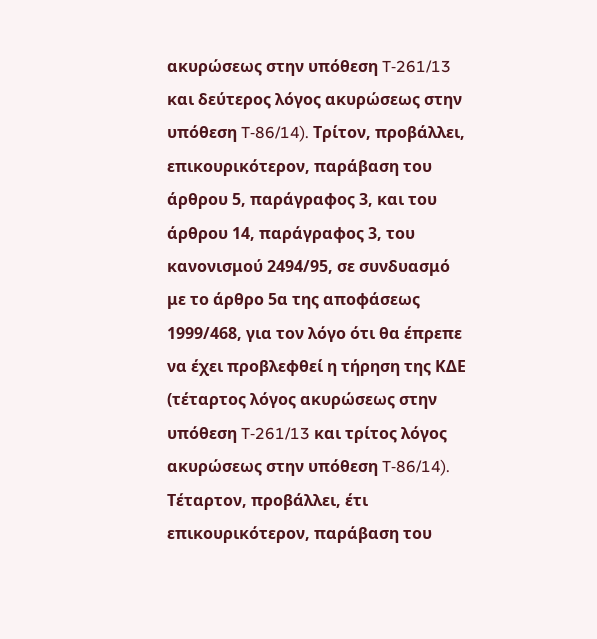ακυρώσεως στην υπόθεση T‑261/13 και δεύτερος λόγος ακυρώσεως στην υπόθεση T‑86/14). Τρίτον, προβάλλει, επικουρικότερον, παράβαση του άρθρου 5, παράγραφος 3, και του άρθρου 14, παράγραφος 3, του κανονισμού 2494/95, σε συνδυασμό με το άρθρο 5α της αποφάσεως 1999/468, για τον λόγο ότι θα έπρεπε να έχει προβλεφθεί η τήρηση της ΚΔΕ (τέταρτος λόγος ακυρώσεως στην υπόθεση T‑261/13 και τρίτος λόγος ακυρώσεως στην υπόθεση T‑86/14). Τέταρτον, προβάλλει, έτι επικουρικότερον, παράβαση του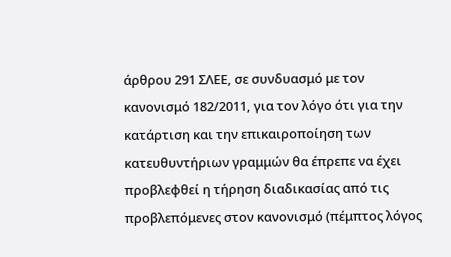άρθρου 291 ΣΛΕΕ, σε συνδυασμό με τον κανονισμό 182/2011, για τον λόγο ότι για την κατάρτιση και την επικαιροποίηση των κατευθυντήριων γραμμών θα έπρεπε να έχει προβλεφθεί η τήρηση διαδικασίας από τις προβλεπόμενες στον κανονισμό (πέμπτος λόγος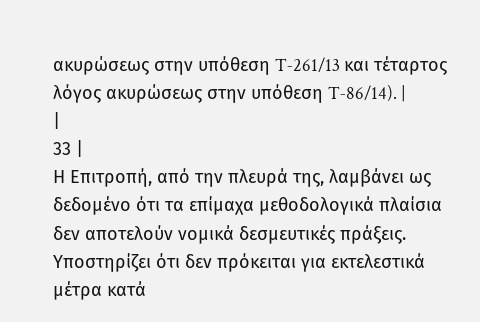ακυρώσεως στην υπόθεση T‑261/13 και τέταρτος λόγος ακυρώσεως στην υπόθεση T‑86/14). |
|
33 |
Η Επιτροπή, από την πλευρά της, λαμβάνει ως δεδομένο ότι τα επίμαχα μεθοδολογικά πλαίσια δεν αποτελούν νομικά δεσμευτικές πράξεις. Υποστηρίζει ότι δεν πρόκειται για εκτελεστικά μέτρα κατά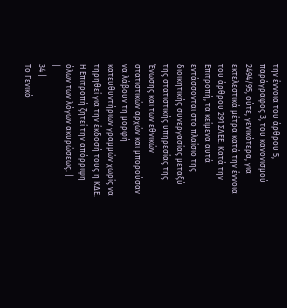την έννοια του άρθρου 5, παράγραφος 3, του κανονισμού 2494/95, ούτε, γενικότερα, για εκτελεστικά μέτρα κατά την έννοια του άρθρου 291 ΣΛΕΕ. Κατά την Επιτροπή, τα κείμενα αυτά εντάσσονται στο πλαίσιο της διοικητικής συνεργασίας μεταξύ της στατιστικής υπηρεσίας της Ένωσης και των εθνικών στατιστικών αρχών και μπορούσαν να λάβουν τη μορφή κατευθυντήριων γραμμών χωρίς να τηρηθεί για την έκδοσή τους η ΚΔΕ. Η Επιτροπή ζητεί την απόρριψη όλων των λόγων ακυρώσεως. |
|
34 |
Το Γενικό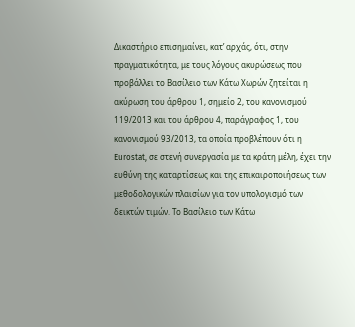Δικαστήριο επισημαίνει, κατ’ αρχάς, ότι, στην πραγματικότητα, με τους λόγους ακυρώσεως που προβάλλει το Βασίλειο των Κάτω Χωρών ζητείται η ακύρωση του άρθρου 1, σημείο 2, του κανονισμού 119/2013 και του άρθρου 4, παράγραφος 1, του κανονισμού 93/2013, τα οποία προβλέπουν ότι η Eurostat, σε στενή συνεργασία με τα κράτη μέλη, έχει την ευθύνη της καταρτίσεως και της επικαιροποιήσεως των μεθοδολογικών πλαισίων για τον υπολογισμό των δεικτών τιμών. Το Βασίλειο των Κάτω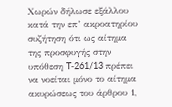Χωρών δήλωσε εξάλλου κατά την επ’ ακροατηρίου συζήτηση ότι ως αίτημα της προσφυγής στην υπόθεση T‑261/13 πρέπει να νοείται μόνο το αίτημα ακυρώσεως του άρθρου 1,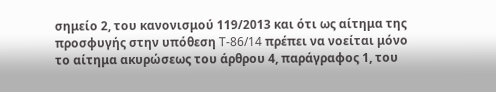σημείο 2, του κανονισμού 119/2013 και ότι ως αίτημα της προσφυγής στην υπόθεση T‑86/14 πρέπει να νοείται μόνο το αίτημα ακυρώσεως του άρθρου 4, παράγραφος 1, του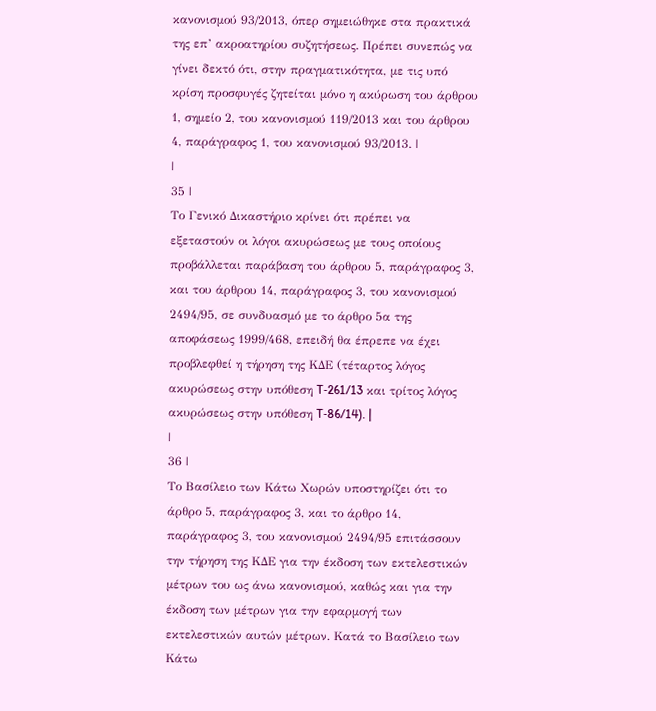κανονισμού 93/2013, όπερ σημειώθηκε στα πρακτικά της επ’ ακροατηρίου συζητήσεως. Πρέπει συνεπώς να γίνει δεκτό ότι, στην πραγματικότητα, με τις υπό κρίση προσφυγές ζητείται μόνο η ακύρωση του άρθρου 1, σημείο 2, του κανονισμού 119/2013 και του άρθρου 4, παράγραφος 1, του κανονισμού 93/2013. |
|
35 |
Το Γενικό Δικαστήριο κρίνει ότι πρέπει να εξεταστούν οι λόγοι ακυρώσεως με τους οποίους προβάλλεται παράβαση του άρθρου 5, παράγραφος 3, και του άρθρου 14, παράγραφος 3, του κανονισμού 2494/95, σε συνδυασμό με το άρθρο 5α της αποφάσεως 1999/468, επειδή θα έπρεπε να έχει προβλεφθεί η τήρηση της ΚΔΕ (τέταρτος λόγος ακυρώσεως στην υπόθεση T‑261/13 και τρίτος λόγος ακυρώσεως στην υπόθεση T‑86/14). |
|
36 |
Το Βασίλειο των Κάτω Χωρών υποστηρίζει ότι το άρθρο 5, παράγραφος 3, και το άρθρο 14, παράγραφος 3, του κανονισμού 2494/95 επιτάσσουν την τήρηση της ΚΔΕ για την έκδοση των εκτελεστικών μέτρων του ως άνω κανονισμού, καθώς και για την έκδοση των μέτρων για την εφαρμογή των εκτελεστικών αυτών μέτρων. Κατά το Βασίλειο των Κάτω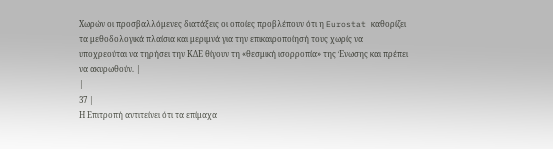Χωρών οι προσβαλλόμενες διατάξεις οι οποίες προβλέπουν ότι η Eurostat καθορίζει τα μεθοδολογικά πλαίσια και μεριμνά για την επικαιροποίησή τους χωρίς να υποχρεούται να τηρήσει την ΚΔΕ θίγουν τη «θεσμική ισορροπία» της Ένωσης και πρέπει να ακυρωθούν. |
|
37 |
Η Επιτροπή αντιτείνει ότι τα επίμαχα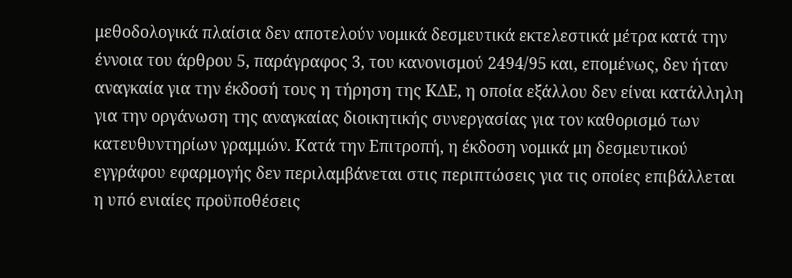μεθοδολογικά πλαίσια δεν αποτελούν νομικά δεσμευτικά εκτελεστικά μέτρα κατά την έννοια του άρθρου 5, παράγραφος 3, του κανονισμού 2494/95 και, επομένως, δεν ήταν αναγκαία για την έκδοσή τους η τήρηση της ΚΔΕ, η οποία εξάλλου δεν είναι κατάλληλη για την οργάνωση της αναγκαίας διοικητικής συνεργασίας για τον καθορισμό των κατευθυντηρίων γραμμών. Κατά την Επιτροπή, η έκδοση νομικά μη δεσμευτικού εγγράφου εφαρμογής δεν περιλαμβάνεται στις περιπτώσεις για τις οποίες επιβάλλεται η υπό ενιαίες προϋποθέσεις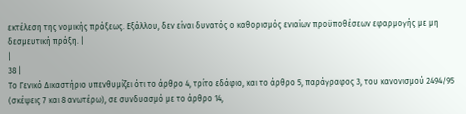εκτέλεση της νομικής πράξεως. Εξάλλου, δεν είναι δυνατός ο καθορισμός ενιαίων προϋποθέσεων εφαρμογής με μη δεσμευτική πράξη. |
|
38 |
Το Γενικό Δικαστήριο υπενθυμίζει ότι το άρθρο 4, τρίτο εδάφιο, και το άρθρο 5, παράγραφος 3, του κανονισμού 2494/95 (σκέψεις 7 και 8 ανωτέρω), σε συνδυασμό με το άρθρο 14,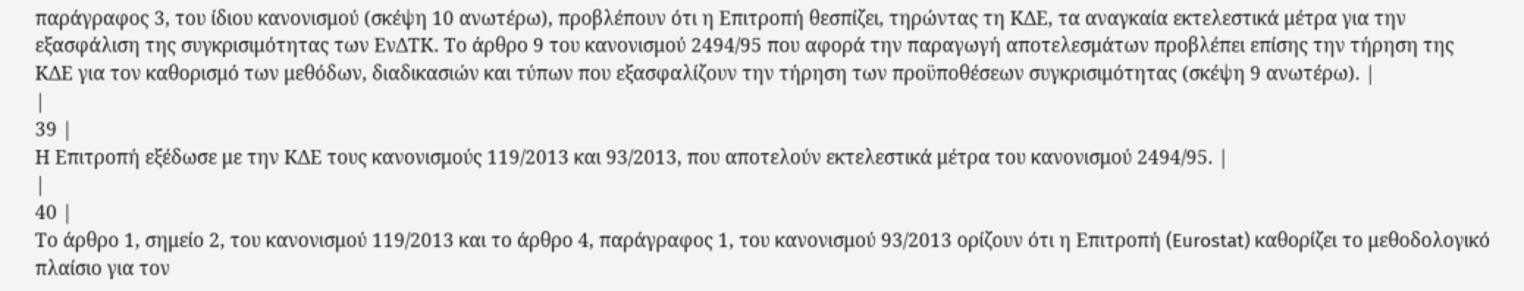παράγραφος 3, του ίδιου κανονισμού (σκέψη 10 ανωτέρω), προβλέπουν ότι η Επιτροπή θεσπίζει, τηρώντας τη ΚΔΕ, τα αναγκαία εκτελεστικά μέτρα για την εξασφάλιση της συγκρισιμότητας των ΕνΔΤΚ. Το άρθρο 9 του κανονισμού 2494/95 που αφορά την παραγωγή αποτελεσμάτων προβλέπει επίσης την τήρηση της ΚΔΕ για τον καθορισμό των μεθόδων, διαδικασιών και τύπων που εξασφαλίζουν την τήρηση των προϋποθέσεων συγκρισιμότητας (σκέψη 9 ανωτέρω). |
|
39 |
Η Επιτροπή εξέδωσε με την ΚΔΕ τους κανονισμούς 119/2013 και 93/2013, που αποτελούν εκτελεστικά μέτρα του κανονισμού 2494/95. |
|
40 |
Το άρθρο 1, σημείο 2, του κανονισμού 119/2013 και το άρθρο 4, παράγραφος 1, του κανονισμού 93/2013 ορίζουν ότι η Επιτροπή (Eurostat) καθορίζει το μεθοδολογικό πλαίσιο για τον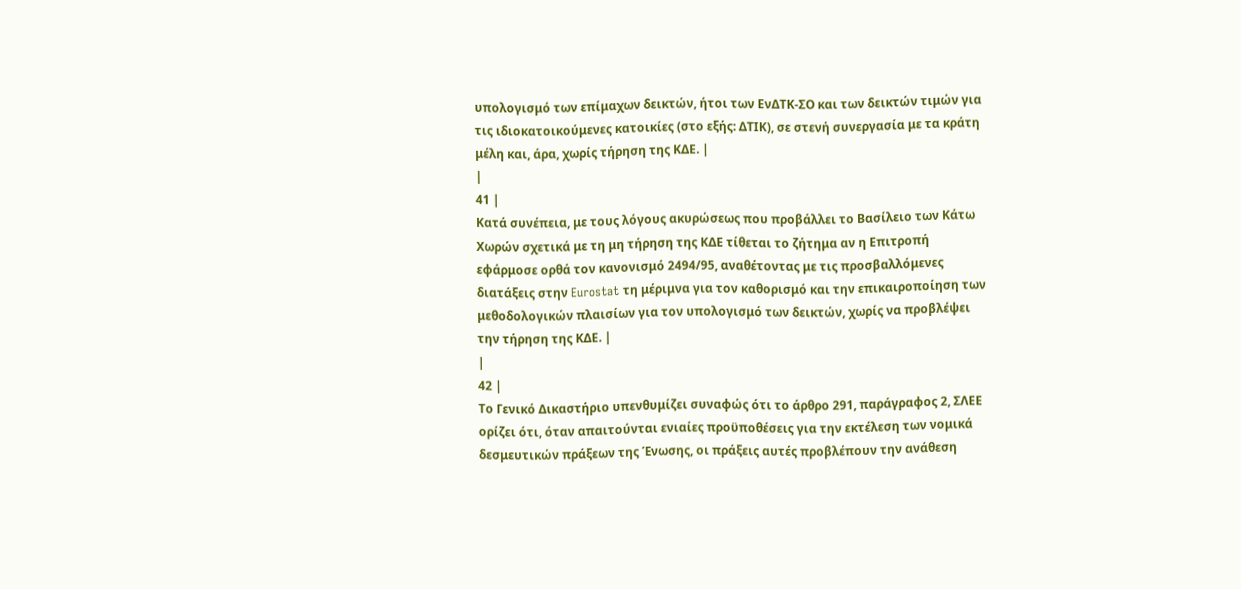υπολογισμό των επίμαχων δεικτών, ήτοι των ΕνΔΤΚ‑ΣΟ και των δεικτών τιμών για τις ιδιοκατοικούμενες κατοικίες (στο εξής: ΔΤΙΚ), σε στενή συνεργασία με τα κράτη μέλη και, άρα, χωρίς τήρηση της ΚΔΕ. |
|
41 |
Κατά συνέπεια, με τους λόγους ακυρώσεως που προβάλλει το Βασίλειο των Κάτω Χωρών σχετικά με τη μη τήρηση της ΚΔΕ τίθεται το ζήτημα αν η Επιτροπή εφάρμοσε ορθά τον κανονισμό 2494/95, αναθέτοντας με τις προσβαλλόμενες διατάξεις στην Eurostat τη μέριμνα για τον καθορισμό και την επικαιροποίηση των μεθοδολογικών πλαισίων για τον υπολογισμό των δεικτών, χωρίς να προβλέψει την τήρηση της ΚΔΕ. |
|
42 |
Το Γενικό Δικαστήριο υπενθυμίζει συναφώς ότι το άρθρο 291, παράγραφος 2, ΣΛΕΕ ορίζει ότι, όταν απαιτούνται ενιαίες προϋποθέσεις για την εκτέλεση των νομικά δεσμευτικών πράξεων της Ένωσης, οι πράξεις αυτές προβλέπουν την ανάθεση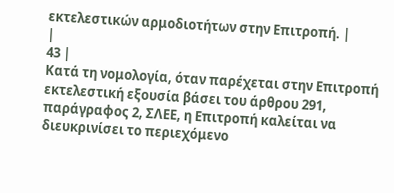εκτελεστικών αρμοδιοτήτων στην Επιτροπή. |
|
43 |
Κατά τη νομολογία, όταν παρέχεται στην Επιτροπή εκτελεστική εξουσία βάσει του άρθρου 291, παράγραφος 2, ΣΛΕΕ, η Επιτροπή καλείται να διευκρινίσει το περιεχόμενο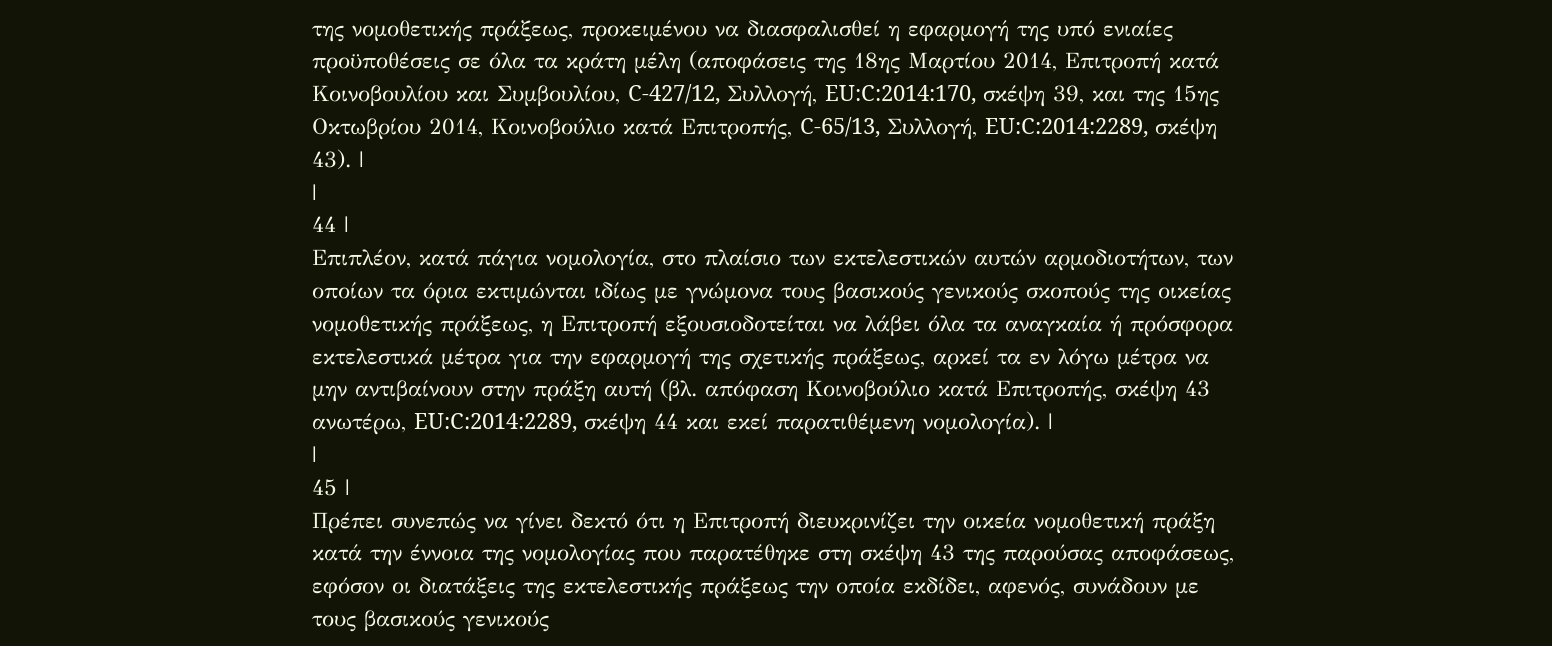της νομοθετικής πράξεως, προκειμένου να διασφαλισθεί η εφαρμογή της υπό ενιαίες προϋποθέσεις σε όλα τα κράτη μέλη (αποφάσεις της 18ης Μαρτίου 2014, Επιτροπή κατά Κοινοβουλίου και Συμβουλίου, C‑427/12, Συλλογή, EU:C:2014:170, σκέψη 39, και της 15ης Οκτωβρίου 2014, Κοινοβούλιο κατά Επιτροπής, C‑65/13, Συλλογή, EU:C:2014:2289, σκέψη 43). |
|
44 |
Επιπλέον, κατά πάγια νομολογία, στο πλαίσιο των εκτελεστικών αυτών αρμοδιοτήτων, των οποίων τα όρια εκτιμώνται ιδίως με γνώμονα τους βασικούς γενικούς σκοπούς της οικείας νομοθετικής πράξεως, η Επιτροπή εξουσιοδοτείται να λάβει όλα τα αναγκαία ή πρόσφορα εκτελεστικά μέτρα για την εφαρμογή της σχετικής πράξεως, αρκεί τα εν λόγω μέτρα να μην αντιβαίνουν στην πράξη αυτή (βλ. απόφαση Κοινοβούλιο κατά Επιτροπής, σκέψη 43 ανωτέρω, EU:C:2014:2289, σκέψη 44 και εκεί παρατιθέμενη νομολογία). |
|
45 |
Πρέπει συνεπώς να γίνει δεκτό ότι η Επιτροπή διευκρινίζει την οικεία νομοθετική πράξη κατά την έννοια της νομολογίας που παρατέθηκε στη σκέψη 43 της παρούσας αποφάσεως, εφόσον οι διατάξεις της εκτελεστικής πράξεως την οποία εκδίδει, αφενός, συνάδουν με τους βασικούς γενικούς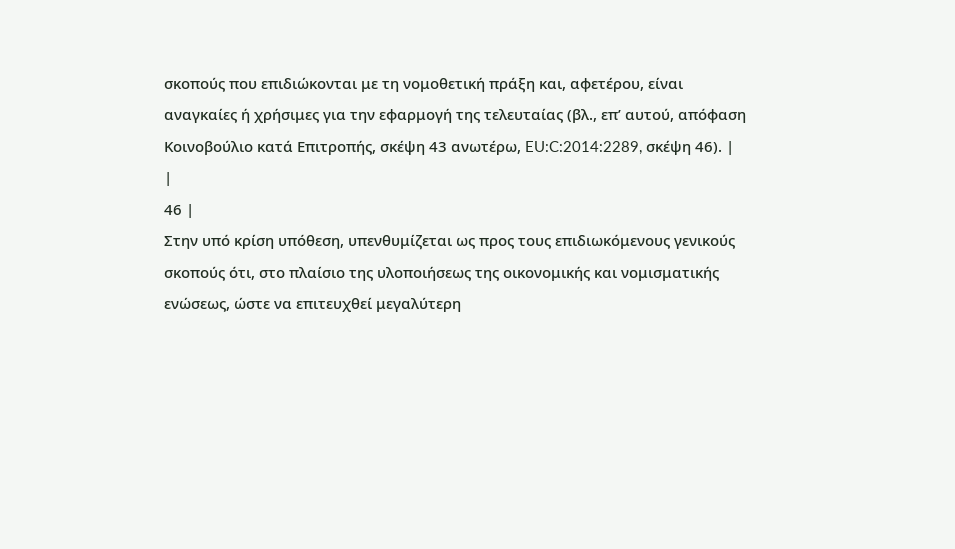σκοπούς που επιδιώκονται με τη νομοθετική πράξη και, αφετέρου, είναι αναγκαίες ή χρήσιμες για την εφαρμογή της τελευταίας (βλ., επ’ αυτού, απόφαση Κοινοβούλιο κατά Επιτροπής, σκέψη 43 ανωτέρω, EU:C:2014:2289, σκέψη 46). |
|
46 |
Στην υπό κρίση υπόθεση, υπενθυμίζεται ως προς τους επιδιωκόμενους γενικούς σκοπούς ότι, στο πλαίσιο της υλοποιήσεως της οικονομικής και νομισματικής ενώσεως, ώστε να επιτευχθεί μεγαλύτερη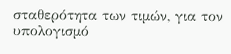σταθερότητα των τιμών, για τον υπολογισμό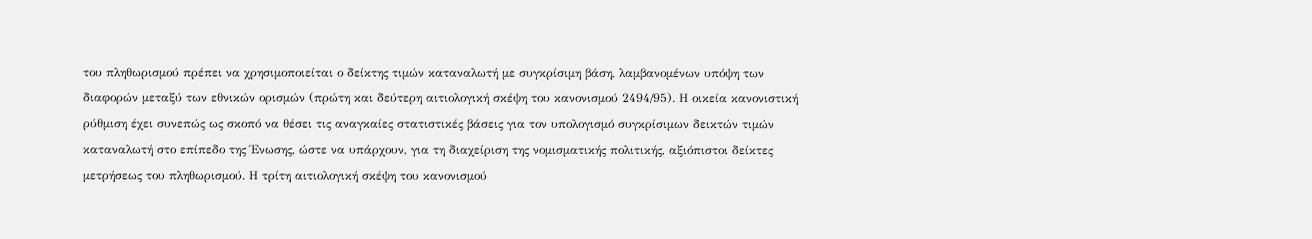του πληθωρισμού πρέπει να χρησιμοποιείται ο δείκτης τιμών καταναλωτή με συγκρίσιμη βάση, λαμβανομένων υπόψη των διαφορών μεταξύ των εθνικών ορισμών (πρώτη και δεύτερη αιτιολογική σκέψη του κανονισμού 2494/95). Η οικεία κανονιστική ρύθμιση έχει συνεπώς ως σκοπό να θέσει τις αναγκαίες στατιστικές βάσεις για τον υπολογισμό συγκρίσιμων δεικτών τιμών καταναλωτή στο επίπεδο της Ένωσης, ώστε να υπάρχουν, για τη διαχείριση της νομισματικής πολιτικής, αξιόπιστοι δείκτες μετρήσεως του πληθωρισμού. Η τρίτη αιτιολογική σκέψη του κανονισμού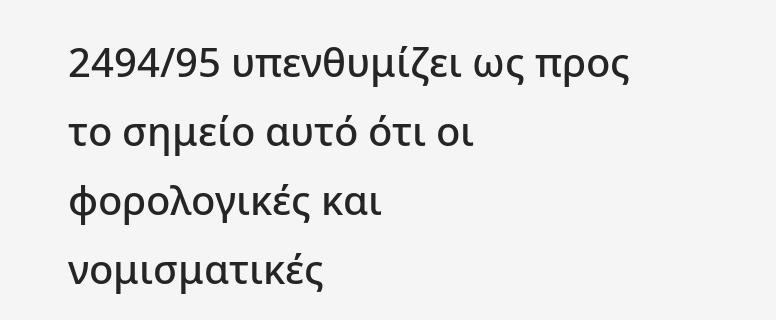2494/95 υπενθυμίζει ως προς το σημείο αυτό ότι οι φορολογικές και νομισματικές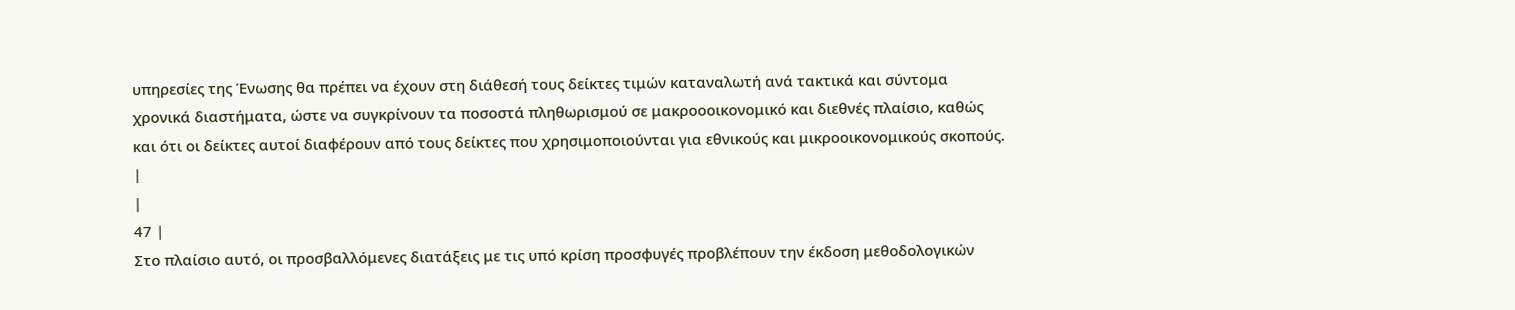υπηρεσίες της Ένωσης θα πρέπει να έχουν στη διάθεσή τους δείκτες τιμών καταναλωτή ανά τακτικά και σύντομα χρονικά διαστήματα, ώστε να συγκρίνουν τα ποσοστά πληθωρισμού σε μακροοοικονομικό και διεθνές πλαίσιο, καθώς και ότι οι δείκτες αυτοί διαφέρουν από τους δείκτες που χρησιμοποιούνται για εθνικούς και μικροοικονομικούς σκοπούς. |
|
47 |
Στο πλαίσιο αυτό, οι προσβαλλόμενες διατάξεις με τις υπό κρίση προσφυγές προβλέπουν την έκδοση μεθοδολογικών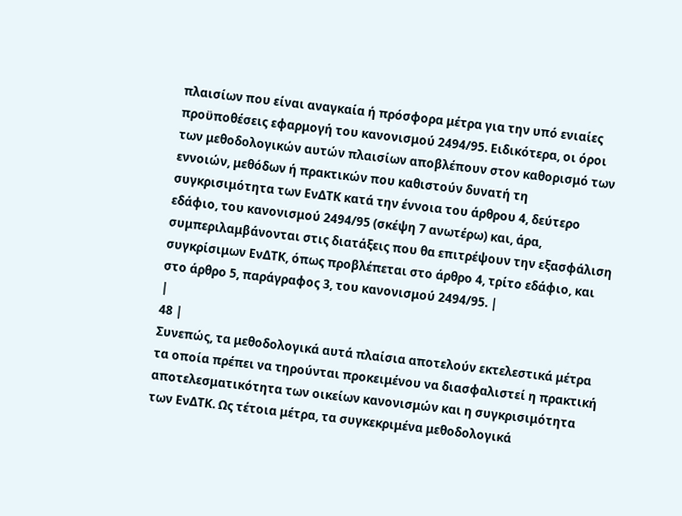πλαισίων που είναι αναγκαία ή πρόσφορα μέτρα για την υπό ενιαίες προϋποθέσεις εφαρμογή του κανονισμού 2494/95. Ειδικότερα, οι όροι των μεθοδολογικών αυτών πλαισίων αποβλέπουν στον καθορισμό των εννοιών, μεθόδων ή πρακτικών που καθιστούν δυνατή τη συγκρισιμότητα των ΕνΔΤΚ κατά την έννοια του άρθρου 4, δεύτερο εδάφιο, του κανονισμού 2494/95 (σκέψη 7 ανωτέρω) και, άρα, συμπεριλαμβάνονται στις διατάξεις που θα επιτρέψουν την εξασφάλιση συγκρίσιμων ΕνΔΤΚ, όπως προβλέπεται στο άρθρο 4, τρίτο εδάφιο, και στο άρθρο 5, παράγραφος 3, του κανονισμού 2494/95. |
|
48 |
Συνεπώς, τα μεθοδολογικά αυτά πλαίσια αποτελούν εκτελεστικά μέτρα τα οποία πρέπει να τηρούνται προκειμένου να διασφαλιστεί η πρακτική αποτελεσματικότητα των οικείων κανονισμών και η συγκρισιμότητα των ΕνΔΤΚ. Ως τέτοια μέτρα, τα συγκεκριμένα μεθοδολογικά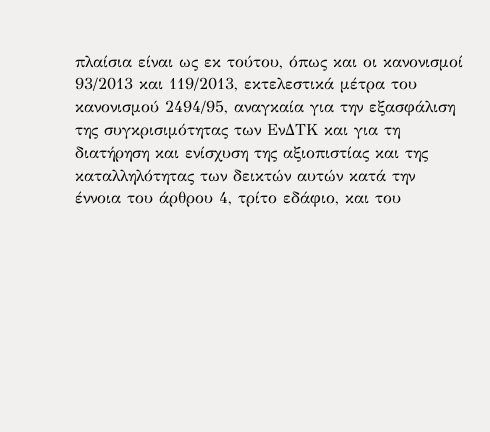πλαίσια είναι ως εκ τούτου, όπως και οι κανονισμοί 93/2013 και 119/2013, εκτελεστικά μέτρα του κανονισμού 2494/95, αναγκαία για την εξασφάλιση της συγκρισιμότητας των ΕνΔΤΚ και για τη διατήρηση και ενίσχυση της αξιοπιστίας και της καταλληλότητας των δεικτών αυτών κατά την έννοια του άρθρου 4, τρίτο εδάφιο, και του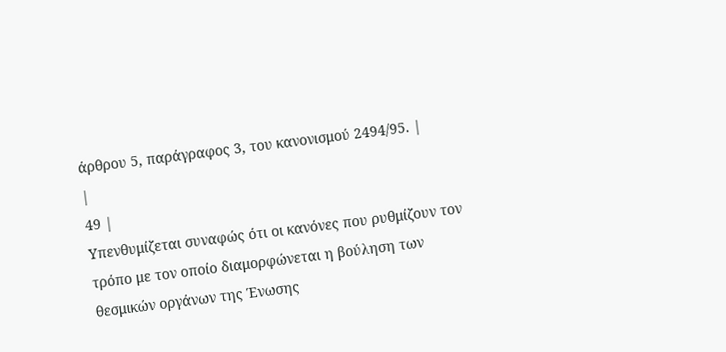άρθρου 5, παράγραφος 3, του κανονισμού 2494/95. |
|
49 |
Υπενθυμίζεται συναφώς ότι οι κανόνες που ρυθμίζουν τον τρόπο με τον οποίο διαμορφώνεται η βούληση των θεσμικών οργάνων της Ένωσης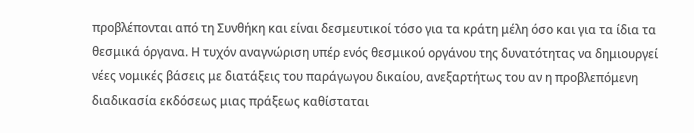προβλέπονται από τη Συνθήκη και είναι δεσμευτικοί τόσο για τα κράτη μέλη όσο και για τα ίδια τα θεσμικά όργανα. Η τυχόν αναγνώριση υπέρ ενός θεσμικού οργάνου της δυνατότητας να δημιουργεί νέες νομικές βάσεις με διατάξεις του παράγωγου δικαίου, ανεξαρτήτως του αν η προβλεπόμενη διαδικασία εκδόσεως μιας πράξεως καθίσταται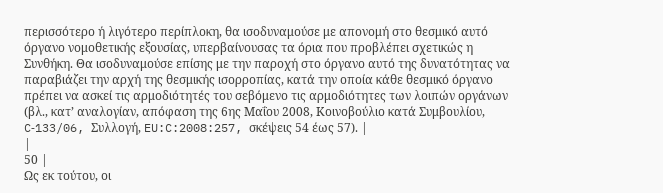περισσότερο ή λιγότερο περίπλοκη, θα ισοδυναμούσε με απονομή στο θεσμικό αυτό όργανο νομοθετικής εξουσίας, υπερβαίνουσας τα όρια που προβλέπει σχετικώς η Συνθήκη. Θα ισοδυναμούσε επίσης με την παροχή στο όργανο αυτό της δυνατότητας να παραβιάζει την αρχή της θεσμικής ισορροπίας, κατά την οποία κάθε θεσμικό όργανο πρέπει να ασκεί τις αρμοδιότητές του σεβόμενο τις αρμοδιότητες των λοιπών οργάνων (βλ., κατ’ αναλογίαν, απόφαση της 6ης Μαΐου 2008, Κοινοβούλιο κατά Συμβουλίου, C‑133/06, Συλλογή, EU:C:2008:257, σκέψεις 54 έως 57). |
|
50 |
Ως εκ τούτου, οι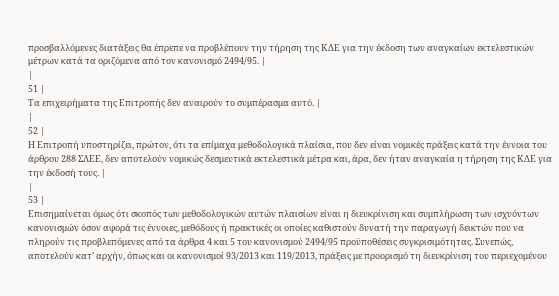προσβαλλόμενες διατάξεις θα έπρεπε να προβλέπουν την τήρηση της ΚΔΕ για την έκδοση των αναγκαίων εκτελεστικών μέτρων κατά τα οριζόμενα από τον κανονισμό 2494/95. |
|
51 |
Τα επιχειρήματα της Επιτροπής δεν αναιρούν το συμπέρασμα αυτό. |
|
52 |
Η Επιτροπή υποστηρίζει, πρώτον, ότι τα επίμαχα μεθοδολογικά πλαίσια, που δεν είναι νομικές πράξεις κατά την έννοια του άρθρου 288 ΣΛΕΕ, δεν αποτελούν νομικώς δεσμευτικά εκτελεστικά μέτρα και, άρα, δεν ήταν αναγκαία η τήρηση της ΚΔΕ για την έκδοσή τους. |
|
53 |
Επισημαίνεται όμως ότι σκοπός των μεθοδολογικών αυτών πλαισίων είναι η διευκρίνιση και συμπλήρωση των ισχυόντων κανονισμών όσον αφορά τις έννοιες, μεθόδους ή πρακτικές οι οποίες καθιστούν δυνατή την παραγωγή δεικτών που να πληρούν τις προβλεπόμενες από τα άρθρα 4 και 5 του κανονισμού 2494/95 προϋποθέσεις συγκρισιμότητας. Συνεπώς, αποτελούν κατ’ αρχήν, όπως και οι κανονισμοί 93/2013 και 119/2013, πράξεις με προορισμό τη διευκρίνιση του περιεχομένου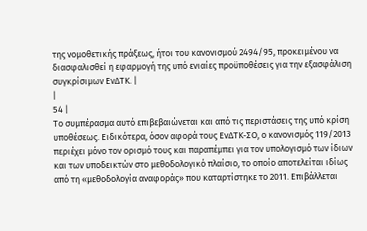της νομοθετικής πράξεως, ήτοι του κανονισμού 2494/95, προκειμένου να διασφαλισθεί η εφαρμογή της υπό ενιαίες προϋποθέσεις για την εξασφάλιση συγκρίσιμων ΕνΔΤΚ. |
|
54 |
Το συμπέρασμα αυτό επιβεβαιώνεται και από τις περιστάσεις της υπό κρίση υποθέσεως. Ειδικότερα, όσον αφορά τους ΕνΔΤΚ‑ΣΟ, ο κανονισμός 119/2013 περιέχει μόνο τον ορισμό τους και παραπέμπει για τον υπολογισμό των ίδιων και των υποδεικτών στο μεθοδολογικό πλαίσιο, το οποίο αποτελείται ιδίως από τη «μεθοδολογία αναφοράς» που καταρτίστηκε το 2011. Επιβάλλεται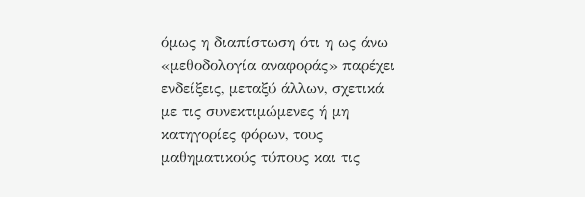όμως η διαπίστωση ότι η ως άνω «μεθοδολογία αναφοράς» παρέχει ενδείξεις, μεταξύ άλλων, σχετικά με τις συνεκτιμώμενες ή μη κατηγορίες φόρων, τους μαθηματικούς τύπους και τις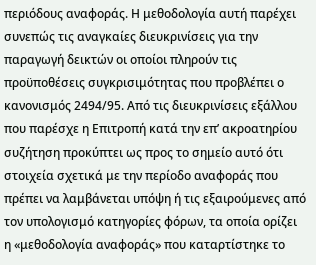περιόδους αναφοράς. Η μεθοδολογία αυτή παρέχει συνεπώς τις αναγκαίες διευκρινίσεις για την παραγωγή δεικτών οι οποίοι πληρούν τις προϋποθέσεις συγκρισιμότητας που προβλέπει ο κανονισμός 2494/95. Από τις διευκρινίσεις εξάλλου που παρέσχε η Επιτροπή κατά την επ’ ακροατηρίου συζήτηση προκύπτει ως προς το σημείο αυτό ότι στοιχεία σχετικά με την περίοδο αναφοράς που πρέπει να λαμβάνεται υπόψη ή τις εξαιρούμενες από τον υπολογισμό κατηγορίες φόρων, τα οποία ορίζει η «μεθοδολογία αναφοράς» που καταρτίστηκε το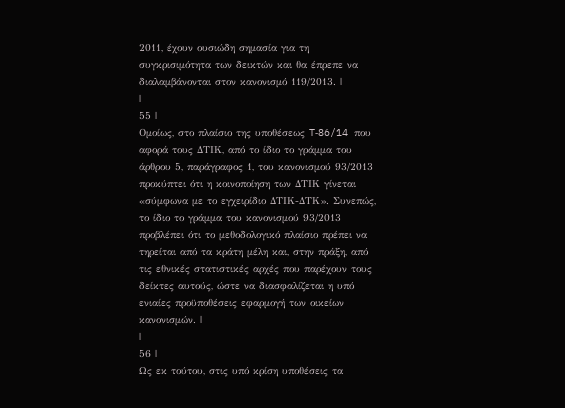2011, έχουν ουσιώδη σημασία για τη συγκρισιμότητα των δεικτών και θα έπρεπε να διαλαμβάνονται στον κανονισμό 119/2013. |
|
55 |
Ομοίως, στο πλαίσιο της υποθέσεως T‑86/14 που αφορά τους ΔΤΙΚ, από το ίδιο το γράμμα του άρθρου 5, παράγραφος 1, του κανονισμού 93/2013 προκύπτει ότι η κοινοποίηση των ΔΤΙΚ γίνεται «σύμφωνα με το εγχειρίδιο ΔΤΙΚ-ΔΤΚ». Συνεπώς, το ίδιο το γράμμα του κανονισμού 93/2013 προβλέπει ότι το μεθοδολογικό πλαίσιο πρέπει να τηρείται από τα κράτη μέλη και, στην πράξη, από τις εθνικές στατιστικές αρχές που παρέχουν τους δείκτες αυτούς, ώστε να διασφαλίζεται η υπό ενιαίες προϋποθέσεις εφαρμογή των οικείων κανονισμών. |
|
56 |
Ως εκ τούτου, στις υπό κρίση υποθέσεις τα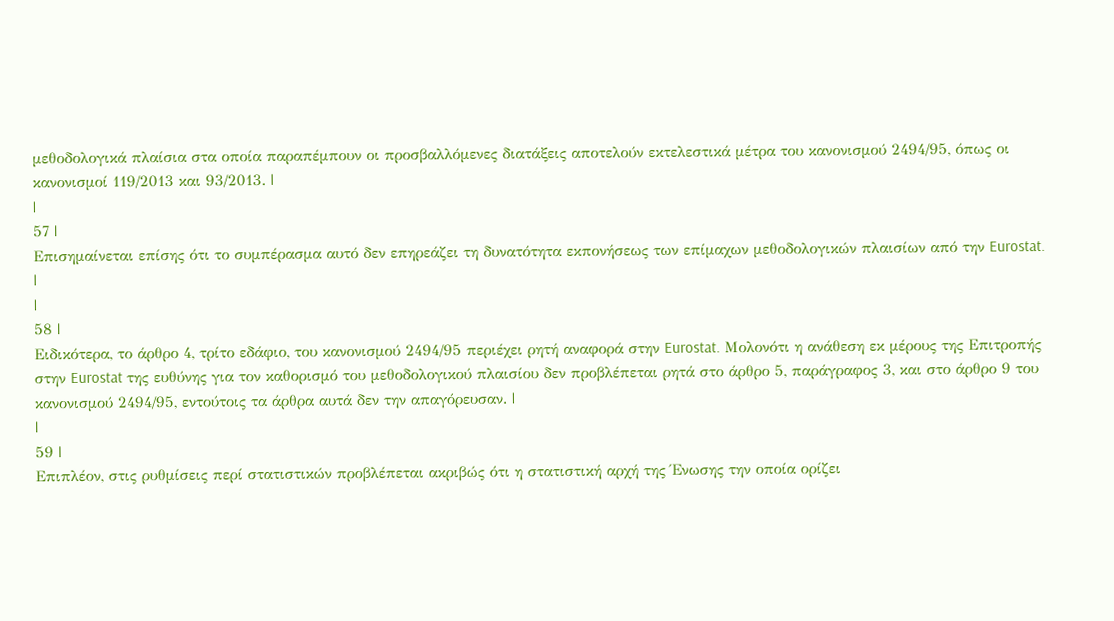μεθοδολογικά πλαίσια στα οποία παραπέμπουν οι προσβαλλόμενες διατάξεις αποτελούν εκτελεστικά μέτρα του κανονισμού 2494/95, όπως οι κανονισμοί 119/2013 και 93/2013. |
|
57 |
Επισημαίνεται επίσης ότι το συμπέρασμα αυτό δεν επηρεάζει τη δυνατότητα εκπονήσεως των επίμαχων μεθοδολογικών πλαισίων από την Eurostat. |
|
58 |
Ειδικότερα, το άρθρο 4, τρίτο εδάφιο, του κανονισμού 2494/95 περιέχει ρητή αναφορά στην Eurostat. Μολονότι η ανάθεση εκ μέρους της Επιτροπής στην Eurostat της ευθύνης για τον καθορισμό του μεθοδολογικού πλαισίου δεν προβλέπεται ρητά στο άρθρο 5, παράγραφος 3, και στο άρθρο 9 του κανονισμού 2494/95, εντούτοις τα άρθρα αυτά δεν την απαγόρευσαν. |
|
59 |
Επιπλέον, στις ρυθμίσεις περί στατιστικών προβλέπεται ακριβώς ότι η στατιστική αρχή της Ένωσης την οποία ορίζει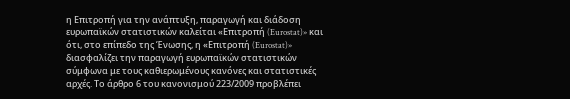η Επιτροπή για την ανάπτυξη, παραγωγή και διάδοση ευρωπαϊκών στατιστικών καλείται «Επιτροπή (Eurostat)» και ότι, στο επίπεδο της Ένωσης, η «Επιτροπή (Eurostat)» διασφαλίζει την παραγωγή ευρωπαϊκών στατιστικών σύμφωνα με τους καθιερωμένους κανόνες και στατιστικές αρχές. Το άρθρο 6 του κανονισμού 223/2009 προβλέπει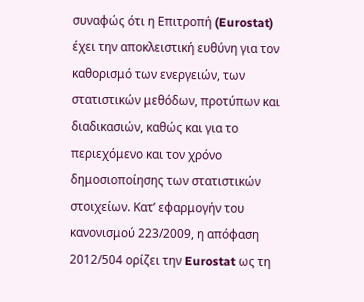συναφώς ότι η Επιτροπή (Eurostat) έχει την αποκλειστική ευθύνη για τον καθορισμό των ενεργειών, των στατιστικών μεθόδων, προτύπων και διαδικασιών, καθώς και για το περιεχόμενο και τον χρόνο δημοσιοποίησης των στατιστικών στοιχείων. Κατ’ εφαρμογήν του κανονισμού 223/2009, η απόφαση 2012/504 ορίζει την Eurostat ως τη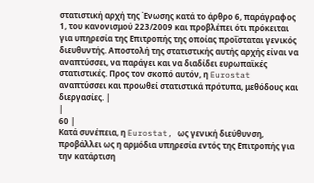στατιστική αρχή της Ένωσης κατά το άρθρο 6, παράγραφος 1, του κανονισμού 223/2009 και προβλέπει ότι πρόκειται για υπηρεσία της Επιτροπής της οποίας προΐσταται γενικός διευθυντής. Αποστολή της στατιστικής αυτής αρχής είναι να αναπτύσσει, να παράγει και να διαδίδει ευρωπαϊκές στατιστικές. Προς τον σκοπό αυτόν, η Eurostat αναπτύσσει και προωθεί στατιστικά πρότυπα, μεθόδους και διεργασίες. |
|
60 |
Κατά συνέπεια, η Eurostat, ως γενική διεύθυνση, προβάλλει ως η αρμόδια υπηρεσία εντός της Επιτροπής για την κατάρτιση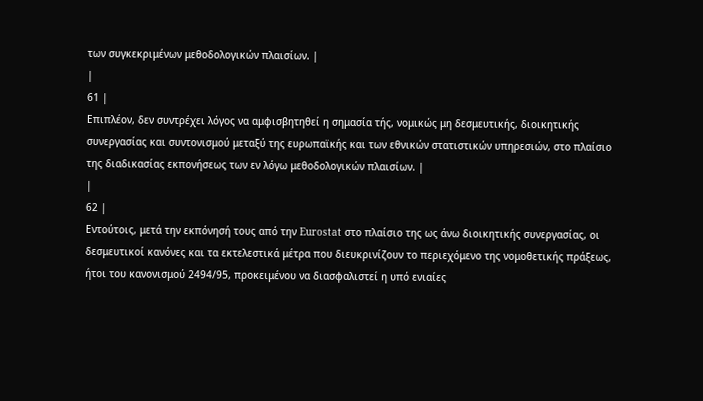των συγκεκριμένων μεθοδολογικών πλαισίων. |
|
61 |
Επιπλέον, δεν συντρέχει λόγος να αμφισβητηθεί η σημασία τής, νομικώς μη δεσμευτικής, διοικητικής συνεργασίας και συντονισμού μεταξύ της ευρωπαϊκής και των εθνικών στατιστικών υπηρεσιών, στο πλαίσιο της διαδικασίας εκπονήσεως των εν λόγω μεθοδολογικών πλαισίων. |
|
62 |
Εντούτοις, μετά την εκπόνησή τους από την Eurostat στο πλαίσιο της ως άνω διοικητικής συνεργασίας, οι δεσμευτικοί κανόνες και τα εκτελεστικά μέτρα που διευκρινίζουν το περιεχόμενο της νομοθετικής πράξεως, ήτοι του κανονισμού 2494/95, προκειμένου να διασφαλιστεί η υπό ενιαίες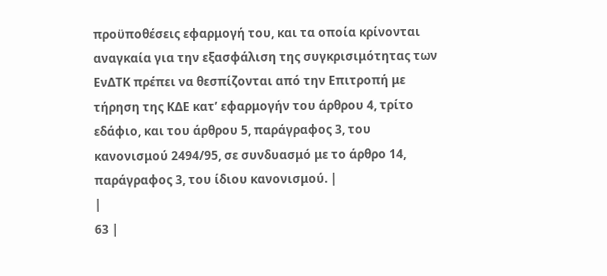προϋποθέσεις εφαρμογή του, και τα οποία κρίνονται αναγκαία για την εξασφάλιση της συγκρισιμότητας των ΕνΔΤΚ πρέπει να θεσπίζονται από την Επιτροπή με τήρηση της ΚΔΕ κατ’ εφαρμογήν του άρθρου 4, τρίτο εδάφιο, και του άρθρου 5, παράγραφος 3, του κανονισμού 2494/95, σε συνδυασμό με το άρθρο 14, παράγραφος 3, του ίδιου κανονισμού. |
|
63 |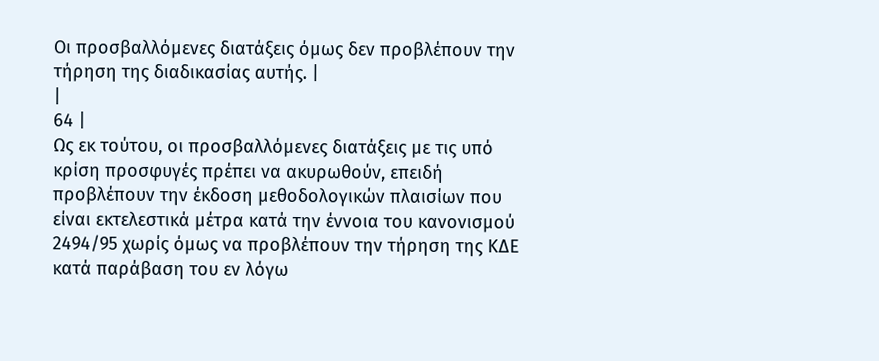Οι προσβαλλόμενες διατάξεις όμως δεν προβλέπουν την τήρηση της διαδικασίας αυτής. |
|
64 |
Ως εκ τούτου, οι προσβαλλόμενες διατάξεις με τις υπό κρίση προσφυγές πρέπει να ακυρωθούν, επειδή προβλέπουν την έκδοση μεθοδολογικών πλαισίων που είναι εκτελεστικά μέτρα κατά την έννοια του κανονισμού 2494/95 χωρίς όμως να προβλέπουν την τήρηση της ΚΔΕ κατά παράβαση του εν λόγω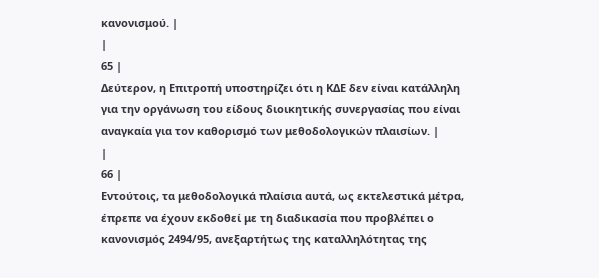κανονισμού. |
|
65 |
Δεύτερον, η Επιτροπή υποστηρίζει ότι η ΚΔΕ δεν είναι κατάλληλη για την οργάνωση του είδους διοικητικής συνεργασίας που είναι αναγκαία για τον καθορισμό των μεθοδολογικών πλαισίων. |
|
66 |
Εντούτοις, τα μεθοδολογικά πλαίσια αυτά, ως εκτελεστικά μέτρα, έπρεπε να έχουν εκδοθεί με τη διαδικασία που προβλέπει ο κανονισμός 2494/95, ανεξαρτήτως της καταλληλότητας της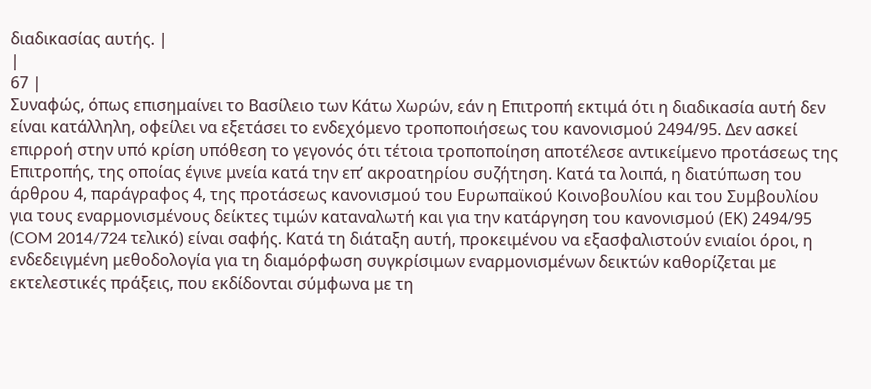διαδικασίας αυτής. |
|
67 |
Συναφώς, όπως επισημαίνει το Βασίλειο των Κάτω Χωρών, εάν η Επιτροπή εκτιμά ότι η διαδικασία αυτή δεν είναι κατάλληλη, οφείλει να εξετάσει το ενδεχόμενο τροποποιήσεως του κανονισμού 2494/95. Δεν ασκεί επιρροή στην υπό κρίση υπόθεση το γεγονός ότι τέτοια τροποποίηση αποτέλεσε αντικείμενο προτάσεως της Επιτροπής, της οποίας έγινε μνεία κατά την επ’ ακροατηρίου συζήτηση. Κατά τα λοιπά, η διατύπωση του άρθρου 4, παράγραφος 4, της προτάσεως κανονισμού του Ευρωπαϊκού Κοινοβουλίου και του Συμβουλίου για τους εναρμονισμένους δείκτες τιμών καταναλωτή και για την κατάργηση του κανονισμού (ΕΚ) 2494/95 (COM 2014/724 τελικό) είναι σαφής. Κατά τη διάταξη αυτή, προκειμένου να εξασφαλιστούν ενιαίοι όροι, η ενδεδειγμένη μεθοδολογία για τη διαμόρφωση συγκρίσιμων εναρμονισμένων δεικτών καθορίζεται με εκτελεστικές πράξεις, που εκδίδονται σύμφωνα με τη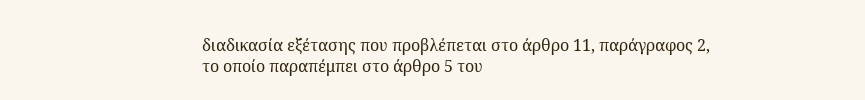διαδικασία εξέτασης που προβλέπεται στο άρθρο 11, παράγραφος 2, το οποίο παραπέμπει στο άρθρο 5 του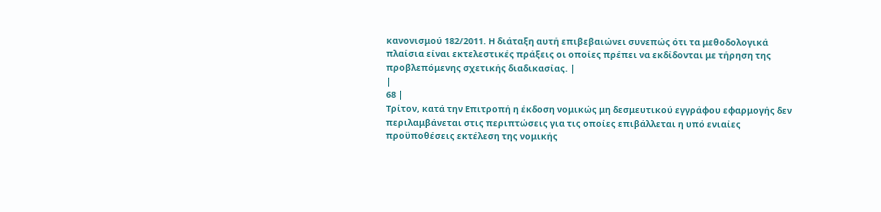κανονισμού 182/2011. Η διάταξη αυτή επιβεβαιώνει συνεπώς ότι τα μεθοδολογικά πλαίσια είναι εκτελεστικές πράξεις οι οποίες πρέπει να εκδίδονται με τήρηση της προβλεπόμενης σχετικής διαδικασίας. |
|
68 |
Τρίτον, κατά την Επιτροπή η έκδοση νομικώς μη δεσμευτικού εγγράφου εφαρμογής δεν περιλαμβάνεται στις περιπτώσεις για τις οποίες επιβάλλεται η υπό ενιαίες προϋποθέσεις εκτέλεση της νομικής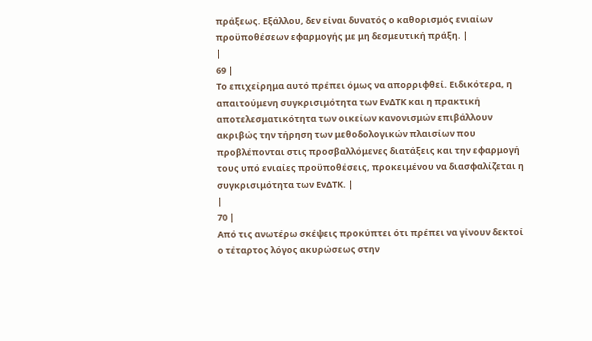πράξεως. Εξάλλου, δεν είναι δυνατός ο καθορισμός ενιαίων προϋποθέσεων εφαρμογής με μη δεσμευτική πράξη. |
|
69 |
Το επιχείρημα αυτό πρέπει όμως να απορριφθεί. Ειδικότερα, η απαιτούμενη συγκρισιμότητα των ΕνΔΤΚ και η πρακτική αποτελεσματικότητα των οικείων κανονισμών επιβάλλουν ακριβώς την τήρηση των μεθοδολογικών πλαισίων που προβλέπονται στις προσβαλλόμενες διατάξεις και την εφαρμογή τους υπό ενιαίες προϋποθέσεις, προκειμένου να διασφαλίζεται η συγκρισιμότητα των ΕνΔΤΚ. |
|
70 |
Από τις ανωτέρω σκέψεις προκύπτει ότι πρέπει να γίνουν δεκτοί ο τέταρτος λόγος ακυρώσεως στην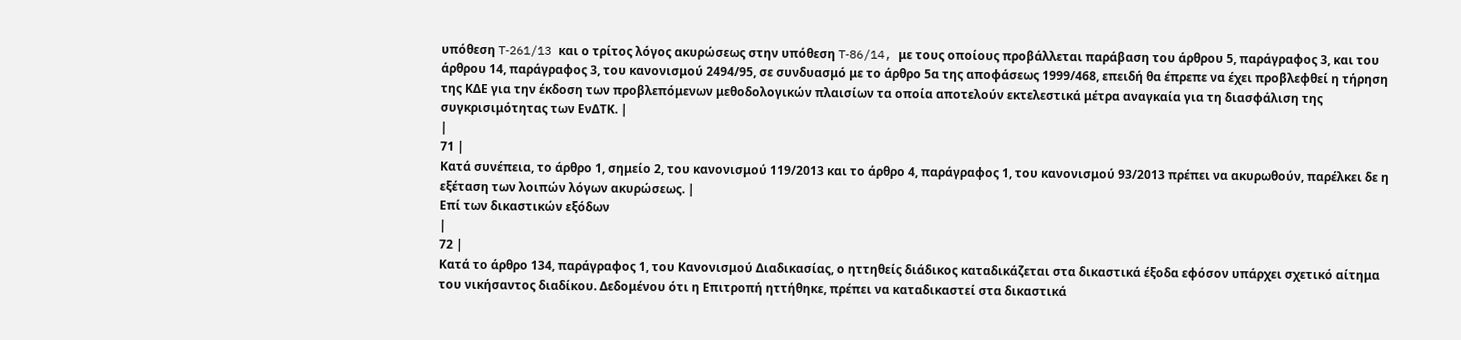υπόθεση T‑261/13 και ο τρίτος λόγος ακυρώσεως στην υπόθεση T‑86/14, με τους οποίους προβάλλεται παράβαση του άρθρου 5, παράγραφος 3, και του άρθρου 14, παράγραφος 3, του κανονισμού 2494/95, σε συνδυασμό με το άρθρο 5α της αποφάσεως 1999/468, επειδή θα έπρεπε να έχει προβλεφθεί η τήρηση της ΚΔΕ για την έκδοση των προβλεπόμενων μεθοδολογικών πλαισίων τα οποία αποτελούν εκτελεστικά μέτρα αναγκαία για τη διασφάλιση της συγκρισιμότητας των ΕνΔΤΚ. |
|
71 |
Κατά συνέπεια, το άρθρο 1, σημείο 2, του κανονισμού 119/2013 και το άρθρο 4, παράγραφος 1, του κανονισμού 93/2013 πρέπει να ακυρωθούν, παρέλκει δε η εξέταση των λοιπών λόγων ακυρώσεως. |
Επί των δικαστικών εξόδων
|
72 |
Κατά το άρθρο 134, παράγραφος 1, του Κανονισμού Διαδικασίας, ο ηττηθείς διάδικος καταδικάζεται στα δικαστικά έξοδα εφόσον υπάρχει σχετικό αίτημα του νικήσαντος διαδίκου. Δεδομένου ότι η Επιτροπή ηττήθηκε, πρέπει να καταδικαστεί στα δικαστικά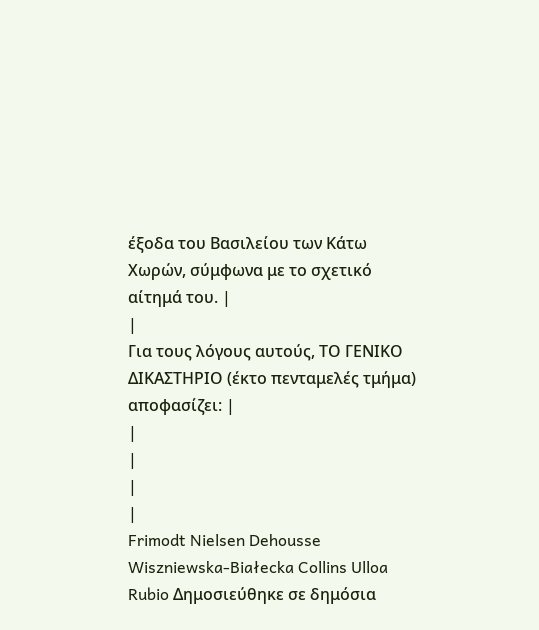έξοδα του Βασιλείου των Κάτω Χωρών, σύμφωνα με το σχετικό αίτημά του. |
|
Για τους λόγους αυτούς, ΤΟ ΓΕΝΙΚΟ ΔΙΚΑΣΤΗΡΙΟ (έκτο πενταμελές τμήμα) αποφασίζει: |
|
|
|
|
Frimodt Nielsen Dehousse Wiszniewska-Białecka Collins Ulloa Rubio Δημοσιεύθηκε σε δημόσια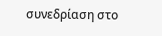συνεδρίαση στο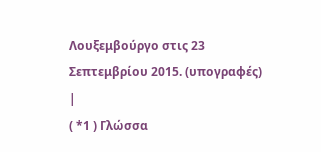Λουξεμβούργο στις 23 Σεπτεμβρίου 2015. (υπογραφές) |
( *1 ) Γλώσσα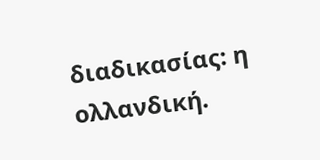διαδικασίας: η ολλανδική.